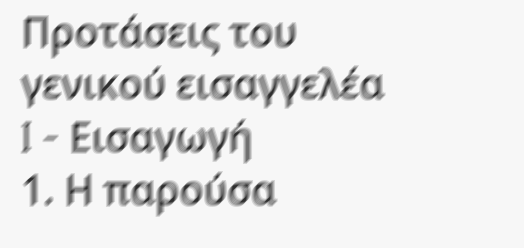Προτάσεις του γενικού εισαγγελέα
I - Εισαγωγή
1. Η παρούσα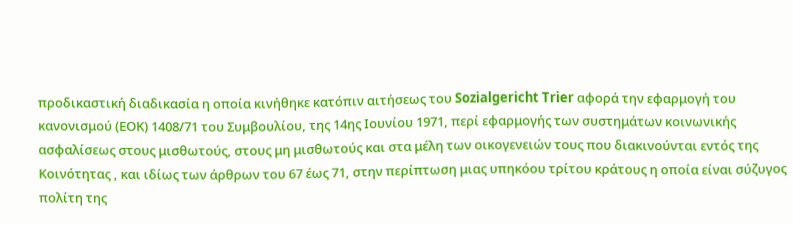προδικαστική διαδικασία η οποία κινήθηκε κατόπιν αιτήσεως του Sozialgericht Trier αφορά την εφαρμογή του κανονισμού (ΕΟΚ) 1408/71 του Συμβουλίου, της 14ης Ιουνίου 1971, περί εφαρμογής των συστημάτων κοινωνικής ασφαλίσεως στους μισθωτούς, στους μη μισθωτούς και στα μέλη των οικογενειών τους που διακινούνται εντός της Κοινότητας , και ιδίως των άρθρων του 67 έως 71, στην περίπτωση μιας υπηκόου τρίτου κράτους η οποία είναι σύζυγος πολίτη της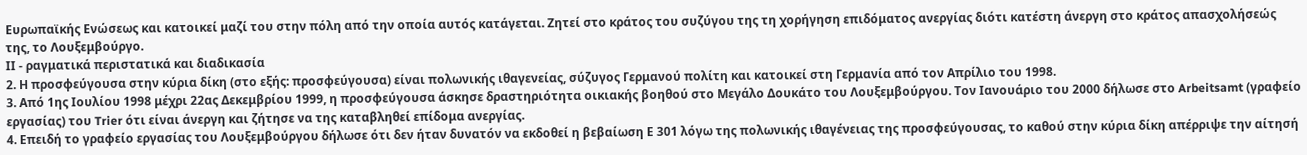Ευρωπαϊκής Ενώσεως και κατοικεί μαζί του στην πόλη από την οποία αυτός κατάγεται. Ζητεί στο κράτος του συζύγου της τη χορήγηση επιδόματος ανεργίας διότι κατέστη άνεργη στο κράτος απασχολήσεώς της, το Λουξεμβούργο.
ΙΙ - ραγματικά περιστατικά και διαδικασία
2. Η προσφεύγουσα στην κύρια δίκη (στο εξής: προσφεύγουσα) είναι πολωνικής ιθαγενείας, σύζυγος Γερμανού πολίτη και κατοικεί στη Γερμανία από τον Απρίλιο του 1998.
3. Από 1ης Ιουλίου 1998 μέχρι 22ας Δεκεμβρίου 1999, η προσφεύγουσα άσκησε δραστηριότητα οικιακής βοηθού στο Μεγάλο Δουκάτο του Λουξεμβούργου. Τον Ιανουάριο του 2000 δήλωσε στο Arbeitsamt (γραφείο εργασίας) του Trier ότι είναι άνεργη και ζήτησε να της καταβληθεί επίδομα ανεργίας.
4. Επειδή το γραφείο εργασίας του Λουξεμβούργου δήλωσε ότι δεν ήταν δυνατόν να εκδοθεί η βεβαίωση Ε 301 λόγω της πολωνικής ιθαγένειας της προσφεύγουσας, το καθού στην κύρια δίκη απέρριψε την αίτησή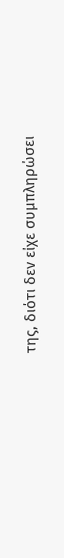της, διότι δεν είχε συμπληρώσει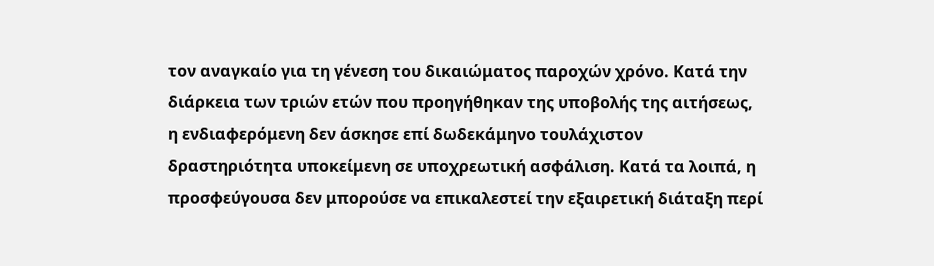τον αναγκαίο για τη γένεση του δικαιώματος παροχών χρόνο. Κατά την διάρκεια των τριών ετών που προηγήθηκαν της υποβολής της αιτήσεως, η ενδιαφερόμενη δεν άσκησε επί δωδεκάμηνο τουλάχιστον δραστηριότητα υποκείμενη σε υποχρεωτική ασφάλιση. Κατά τα λοιπά, η προσφεύγουσα δεν μπορούσε να επικαλεστεί την εξαιρετική διάταξη περί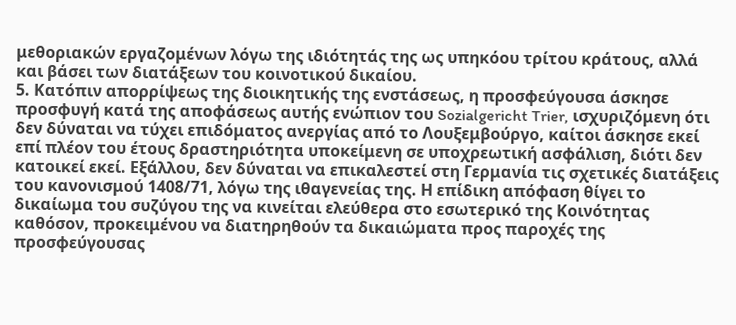μεθοριακών εργαζομένων λόγω της ιδιότητάς της ως υπηκόου τρίτου κράτους, αλλά και βάσει των διατάξεων του κοινοτικού δικαίου.
5. Κατόπιν απορρίψεως της διοικητικής της ενστάσεως, η προσφεύγουσα άσκησε προσφυγή κατά της αποφάσεως αυτής ενώπιον του Sozialgericht Trier, ισχυριζόμενη ότι δεν δύναται να τύχει επιδόματος ανεργίας από το Λουξεμβούργο, καίτοι άσκησε εκεί επί πλέον του έτους δραστηριότητα υποκείμενη σε υποχρεωτική ασφάλιση, διότι δεν κατοικεί εκεί. Εξάλλου, δεν δύναται να επικαλεστεί στη Γερμανία τις σχετικές διατάξεις του κανονισμού 1408/71, λόγω της ιθαγενείας της. Η επίδικη απόφαση θίγει το δικαίωμα του συζύγου της να κινείται ελεύθερα στο εσωτερικό της Κοινότητας καθόσον, προκειμένου να διατηρηθούν τα δικαιώματα προς παροχές της προσφεύγουσας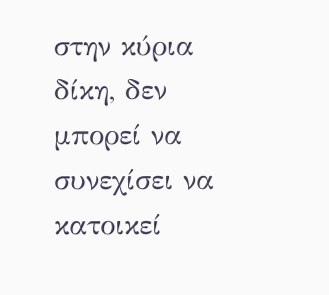στην κύρια δίκη, δεν μπορεί να συνεχίσει να κατοικεί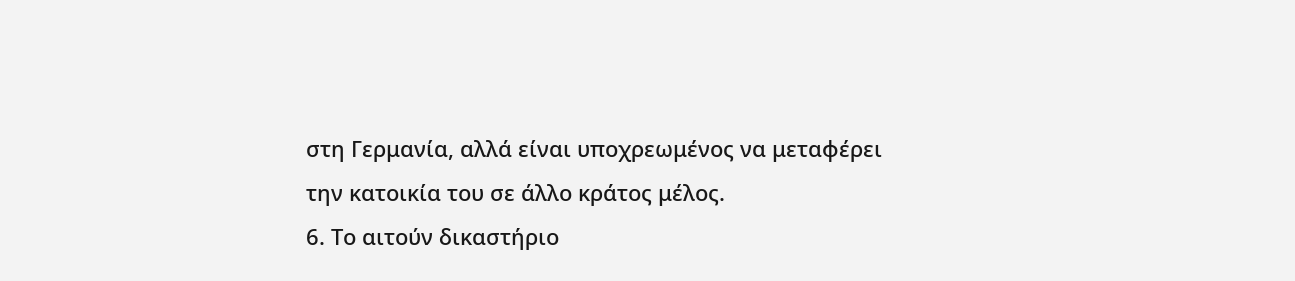στη Γερμανία, αλλά είναι υποχρεωμένος να μεταφέρει την κατοικία του σε άλλο κράτος μέλος.
6. Το αιτούν δικαστήριο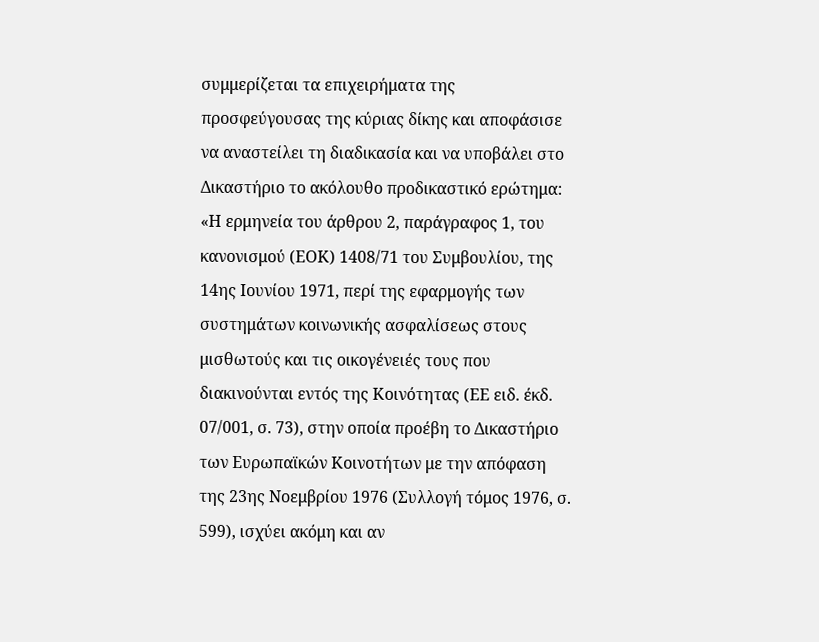συμμερίζεται τα επιχειρήματα της προσφεύγουσας της κύριας δίκης και αποφάσισε να αναστείλει τη διαδικασία και να υποβάλει στο Δικαστήριο το ακόλουθο προδικαστικό ερώτημα:
«Η ερμηνεία του άρθρου 2, παράγραφος 1, του κανονισμού (ΕΟΚ) 1408/71 του Συμβουλίου, της 14ης Ιουνίου 1971, περί της εφαρμογής των συστημάτων κοινωνικής ασφαλίσεως στους μισθωτούς και τις οικογένειές τους που διακινούνται εντός της Κοινότητας (ΕΕ ειδ. έκδ. 07/001, σ. 73), στην οποία προέβη το Δικαστήριο των Ευρωπαϊκών Κοινοτήτων με την απόφαση της 23ης Νοεμβρίου 1976 (Συλλογή τόμος 1976, σ. 599), ισχύει ακόμη και αν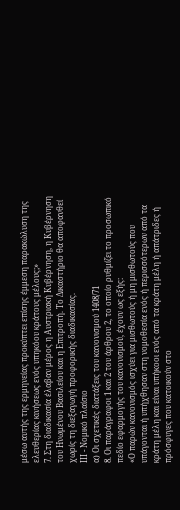μέσω αυτής της ερμηνείας προκύπτει επίσης έμμεση παρακώλυση της ελευθερίας κινήσεως ενός υπηκόου κράτους μέλους;»
7. Στη διαδικασία έλαβαν μέρος η Αυστριακή Κυβέρνηση, η Κυβέρνηση του Ηνωμένου Βασιλείου και η Επιτροπή. Το Δικαστήριο θα αποφανθεί χωρίς τη διεξαγωγή προφορικής διαδικασίας.
ΙΙΙ - Νομικό πλαίσιο
α) Οι σχετικές διατάξεις του κανονισμού 1408/71
8. Οι παράγραφοι 1 και 2 του άρθρου 2, το οποίο ρυθμίζει το προσωπικό πεδίο εφαρμογής του κανονισμού, έχουν ως εξής:
«Ο παρών κανονισμός ισχύει για μισθωτούς ή μη μισθωτούς που υπάγονται ή υπήχθησαν στη νομοθεσία ενός ή περισσότερων από τα κράτη μέλη και είναι υπήκοοι ενός από τα κράτη μέλη ή απάτριδες ή πρόσφυγες που κατοικούν στο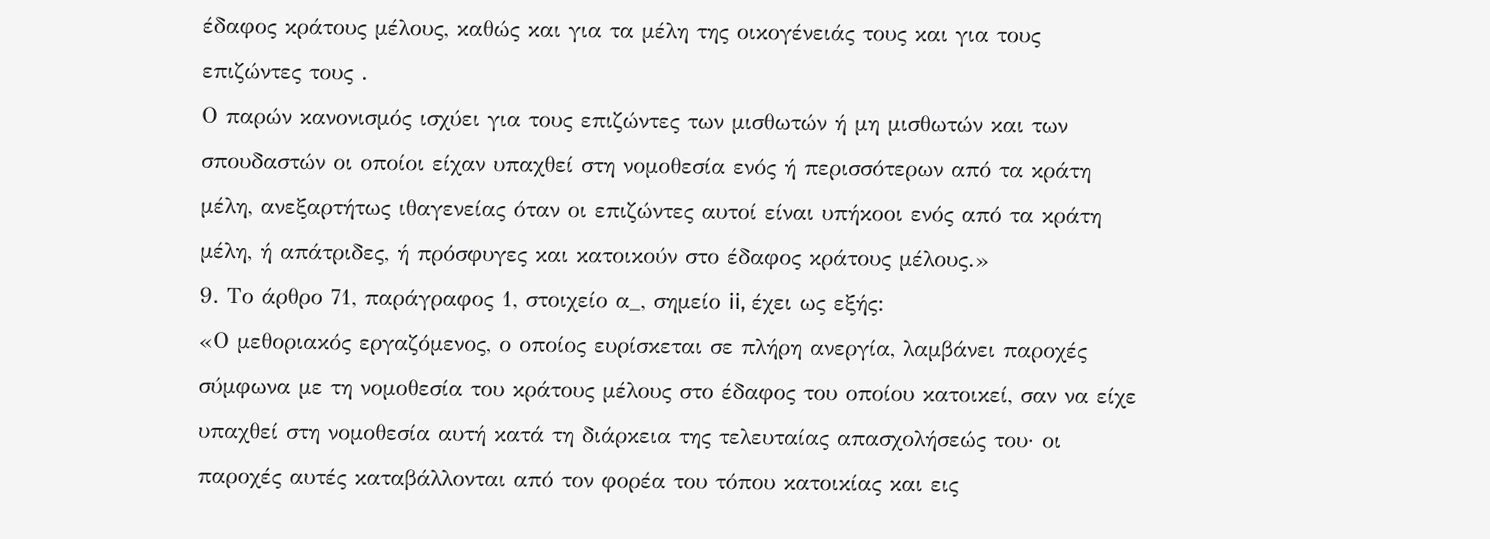έδαφος κράτους μέλους, καθώς και για τα μέλη της οικογένειάς τους και για τους επιζώντες τους .
Ο παρών κανονισμός ισχύει για τους επιζώντες των μισθωτών ή μη μισθωτών και των σπουδαστών οι οποίοι είχαν υπαχθεί στη νομοθεσία ενός ή περισσότερων από τα κράτη μέλη, ανεξαρτήτως ιθαγενείας όταν οι επιζώντες αυτοί είναι υπήκοοι ενός από τα κράτη μέλη, ή απάτριδες, ή πρόσφυγες και κατοικούν στο έδαφος κράτους μέλους.»
9. Το άρθρο 71, παράγραφος 1, στοιχείο α_, σημείο ii, έχει ως εξής:
«Ο μεθοριακός εργαζόμενος, ο οποίος ευρίσκεται σε πλήρη ανεργία, λαμβάνει παροχές σύμφωνα με τη νομοθεσία του κράτους μέλους στο έδαφος του οποίου κατοικεί, σαν να είχε υπαχθεί στη νομοθεσία αυτή κατά τη διάρκεια της τελευταίας απασχολήσεώς του· οι παροχές αυτές καταβάλλονται από τον φορέα του τόπου κατοικίας και εις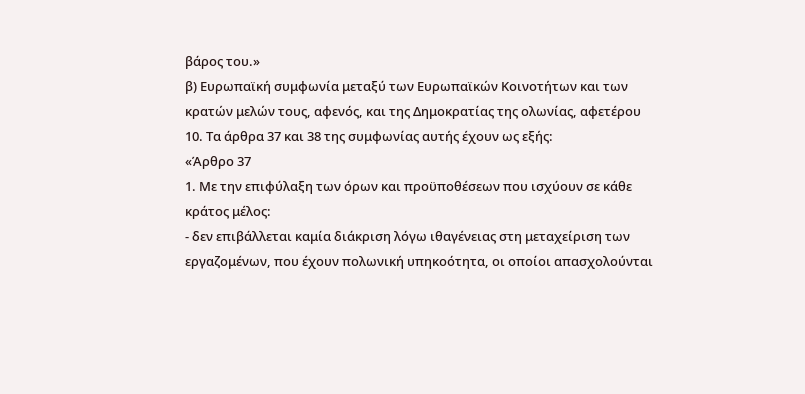βάρος του.»
β) Ευρωπαϊκή συμφωνία μεταξύ των Ευρωπαϊκών Κοινοτήτων και των κρατών μελών τους, αφενός, και της Δημοκρατίας της ολωνίας, αφετέρου
10. Τα άρθρα 37 και 38 της συμφωνίας αυτής έχουν ως εξής:
«Άρθρο 37
1. Με την επιφύλαξη των όρων και προϋποθέσεων που ισχύουν σε κάθε κράτος μέλος:
- δεν επιβάλλεται καμία διάκριση λόγω ιθαγένειας στη μεταχείριση των εργαζομένων, που έχουν πολωνική υπηκοότητα, οι οποίοι απασχολούνται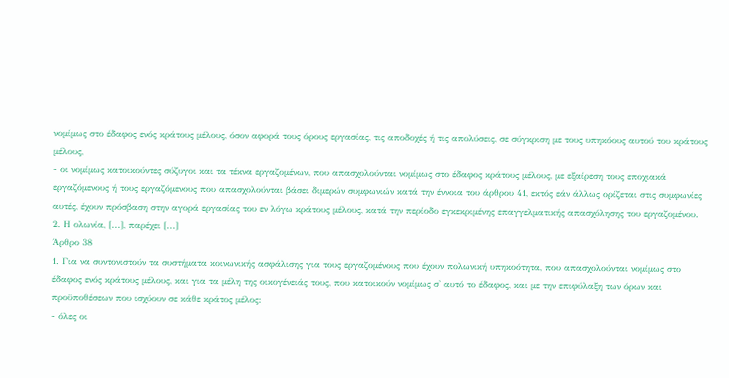νομίμως στο έδαφος ενός κράτους μέλους, όσον αφορά τους όρους εργασίας, τις αποδοχές ή τις απολύσεις, σε σύγκριση με τους υπηκόους αυτού του κράτους μέλους,
- οι νομίμως κατοικούντες σύζυγοι και τα τέκνα εργαζομένων, που απασχολούνται νομίμως στο έδαφος κράτους μέλους, με εξαίρεση τους εποχιακά εργαζόμενους ή τους εργαζόμενους που απασχολούνται βάσει διμερών συμφωνιών κατά την έννοια του άρθρου 41, εκτός εάν άλλως ορίζεται στις συμφωνίες αυτές, έχουν πρόσβαση στην αγορά εργασίας του εν λόγω κράτους μέλους, κατά την περίοδο εγκεκριμένης επαγγελματικής απασχόλησης του εργαζομένου.
2. Η ολωνία, [...], παρέχει [...]
Άρθρο 38
1. Για να συντονιστούν τα συστήματα κοινωνικής ασφάλισης για τους εργαζομένους που έχουν πολωνική υπηκοότητα, που απασχολούνται νομίμως στο έδαφος ενός κράτους μέλους, και για τα μέλη της οικογένειάς τους, που κατοικούν νομίμως σ' αυτό το έδαφος, και με την επιφύλαξη των όρων και προϋποθέσεων που ισχύουν σε κάθε κράτος μέλος:
- όλες οι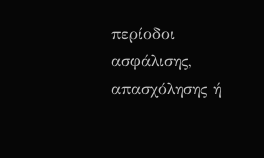περίοδοι ασφάλισης, απασχόλησης ή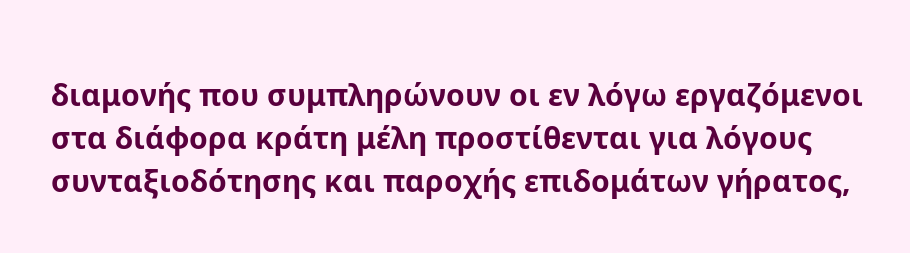διαμονής που συμπληρώνουν οι εν λόγω εργαζόμενοι στα διάφορα κράτη μέλη προστίθενται για λόγους συνταξιοδότησης και παροχής επιδομάτων γήρατος,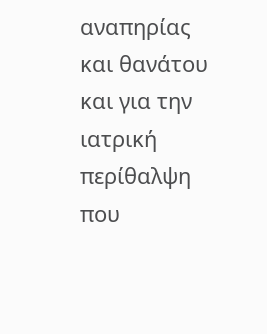αναπηρίας και θανάτου και για την ιατρική περίθαλψη που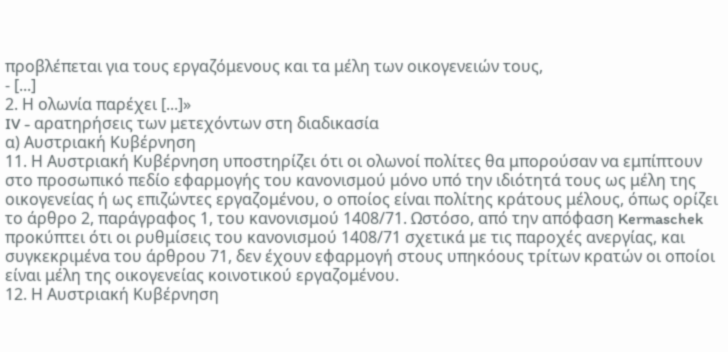προβλέπεται για τους εργαζόμενους και τα μέλη των οικογενειών τους,
- [...]
2. Η ολωνία παρέχει [...]»
IV - αρατηρήσεις των μετεχόντων στη διαδικασία
α) Αυστριακή Κυβέρνηση
11. Η Αυστριακή Κυβέρνηση υποστηρίζει ότι οι ολωνοί πολίτες θα μπορούσαν να εμπίπτουν στο προσωπικό πεδίο εφαρμογής του κανονισμού μόνο υπό την ιδιότητά τους ως μέλη της οικογενείας ή ως επιζώντες εργαζομένου, ο οποίος είναι πολίτης κράτους μέλους, όπως ορίζει το άρθρο 2, παράγραφος 1, του κανονισμού 1408/71. Ωστόσο, από την απόφαση Kermaschek προκύπτει ότι οι ρυθμίσεις του κανονισμού 1408/71 σχετικά με τις παροχές ανεργίας, και συγκεκριμένα του άρθρου 71, δεν έχουν εφαρμογή στους υπηκόους τρίτων κρατών οι οποίοι είναι μέλη της οικογενείας κοινοτικού εργαζομένου.
12. Η Αυστριακή Κυβέρνηση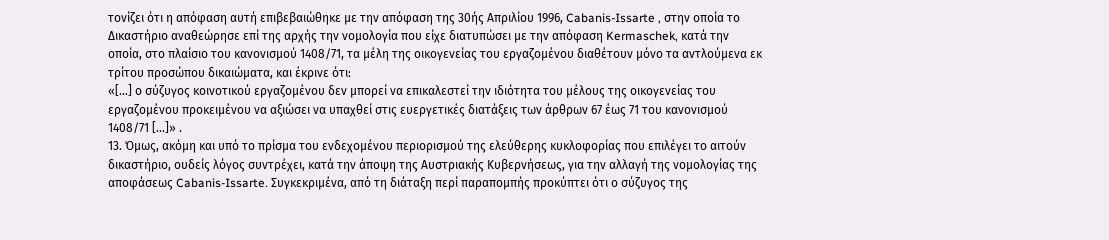τονίζει ότι η απόφαση αυτή επιβεβαιώθηκε με την απόφαση της 30ής Απριλίου 1996, Cabanis-Issarte , στην οποία το Δικαστήριο αναθεώρησε επί της αρχής την νομολογία που είχε διατυπώσει με την απόφαση Kermaschek, κατά την οποία, στο πλαίσιο του κανονισμού 1408/71, τα μέλη της οικογενείας του εργαζομένου διαθέτουν μόνο τα αντλούμενα εκ τρίτου προσώπου δικαιώματα, και έκρινε ότι:
«[...] ο σύζυγος κοινοτικού εργαζομένου δεν μπορεί να επικαλεστεί την ιδιότητα του μέλους της οικογενείας του εργαζομένου προκειμένου να αξιώσει να υπαχθεί στις ευεργετικές διατάξεις των άρθρων 67 έως 71 του κανονισμού 1408/71 [...]» .
13. Όμως, ακόμη και υπό το πρίσμα του ενδεχομένου περιορισμού της ελεύθερης κυκλοφορίας που επιλέγει το αιτούν δικαστήριο, ουδείς λόγος συντρέχει, κατά την άποψη της Αυστριακής Κυβερνήσεως, για την αλλαγή της νομολογίας της αποφάσεως Cabanis-Issarte. Συγκεκριμένα, από τη διάταξη περί παραπομπής προκύπτει ότι ο σύζυγος της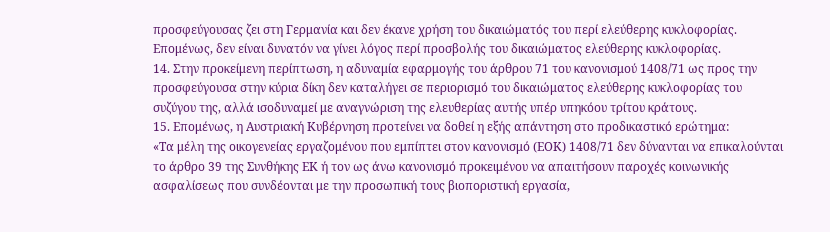προσφεύγουσας ζει στη Γερμανία και δεν έκανε χρήση του δικαιώματός του περί ελεύθερης κυκλοφορίας. Επομένως, δεν είναι δυνατόν να γίνει λόγος περί προσβολής του δικαιώματος ελεύθερης κυκλοφορίας.
14. Στην προκείμενη περίπτωση, η αδυναμία εφαρμογής του άρθρου 71 του κανονισμού 1408/71 ως προς την προσφεύγουσα στην κύρια δίκη δεν καταλήγει σε περιορισμό του δικαιώματος ελεύθερης κυκλοφορίας του συζύγου της, αλλά ισοδυναμεί με αναγνώριση της ελευθερίας αυτής υπέρ υπηκόου τρίτου κράτους.
15. Επομένως, η Αυστριακή Κυβέρνηση προτείνει να δοθεί η εξής απάντηση στο προδικαστικό ερώτημα:
«Τα μέλη της οικογενείας εργαζομένου που εμπίπτει στον κανονισμό (ΕΟΚ) 1408/71 δεν δύνανται να επικαλούνται το άρθρο 39 της Συνθήκης ΕΚ ή τον ως άνω κανονισμό προκειμένου να απαιτήσουν παροχές κοινωνικής ασφαλίσεως που συνδέονται με την προσωπική τους βιοποριστική εργασία,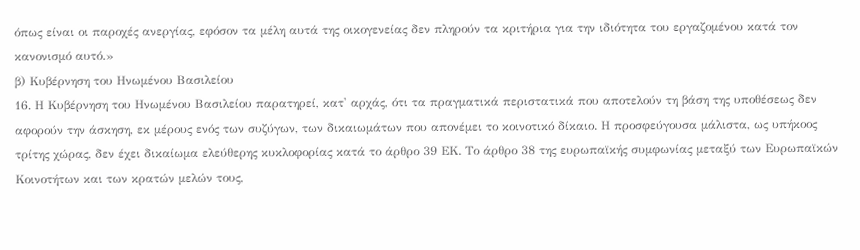όπως είναι οι παροχές ανεργίας, εφόσον τα μέλη αυτά της οικογενείας δεν πληρούν τα κριτήρια για την ιδιότητα του εργαζομένου κατά τον κανονισμό αυτό.»
β) Κυβέρνηση του Ηνωμένου Βασιλείου
16. Η Κυβέρνηση του Ηνωμένου Βασιλείου παρατηρεί, κατ' αρχάς, ότι τα πραγματικά περιστατικά που αποτελούν τη βάση της υποθέσεως δεν αφορούν την άσκηση, εκ μέρους ενός των συζύγων, των δικαιωμάτων που απονέμει το κοινοτικό δίκαιο. Η προσφεύγουσα μάλιστα, ως υπήκοος τρίτης χώρας, δεν έχει δικαίωμα ελεύθερης κυκλοφορίας κατά το άρθρο 39 ΕΚ. Το άρθρο 38 της ευρωπαϊκής συμφωνίας μεταξύ των Ευρωπαϊκών Κοινοτήτων και των κρατών μελών τους,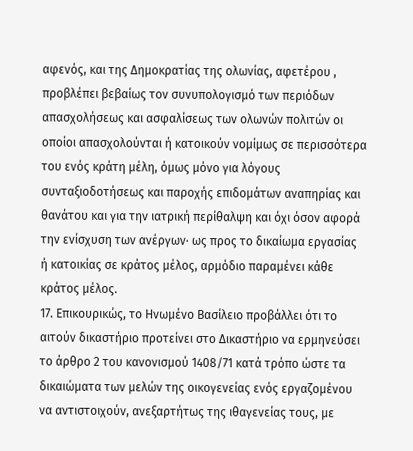αφενός, και της Δημοκρατίας της ολωνίας, αφετέρου , προβλέπει βεβαίως τον συνυπολογισμό των περιόδων απασχολήσεως και ασφαλίσεως των ολωνών πολιτών οι οποίοι απασχολούνται ή κατοικούν νομίμως σε περισσότερα του ενός κράτη μέλη, όμως μόνο για λόγους συνταξιοδοτήσεως και παροχής επιδομάτων αναπηρίας και θανάτου και για την ιατρική περίθαλψη και όχι όσον αφορά την ενίσχυση των ανέργων· ως προς το δικαίωμα εργασίας ή κατοικίας σε κράτος μέλος, αρμόδιο παραμένει κάθε κράτος μέλος.
17. Επικουρικώς, το Ηνωμένο Βασίλειο προβάλλει ότι το αιτούν δικαστήριο προτείνει στο Δικαστήριο να ερμηνεύσει το άρθρο 2 του κανονισμού 1408/71 κατά τρόπο ώστε τα δικαιώματα των μελών της οικογενείας ενός εργαζομένου να αντιστοιχούν, ανεξαρτήτως της ιθαγενείας τους, με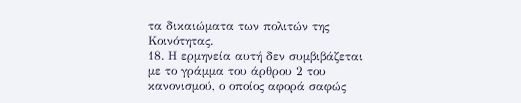τα δικαιώματα των πολιτών της Κοινότητας.
18. Η ερμηνεία αυτή δεν συμβιβάζεται με το γράμμα του άρθρου 2 του κανονισμού, ο οποίος αφορά σαφώς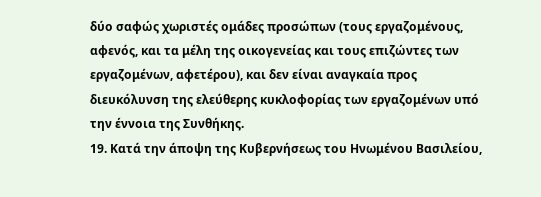δύο σαφώς χωριστές ομάδες προσώπων (τους εργαζομένους, αφενός, και τα μέλη της οικογενείας και τους επιζώντες των εργαζομένων, αφετέρου), και δεν είναι αναγκαία προς διευκόλυνση της ελεύθερης κυκλοφορίας των εργαζομένων υπό την έννοια της Συνθήκης.
19. Κατά την άποψη της Κυβερνήσεως του Ηνωμένου Βασιλείου,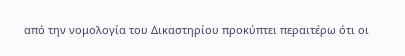από την νομολογία του Δικαστηρίου προκύπτει περαιτέρω ότι οι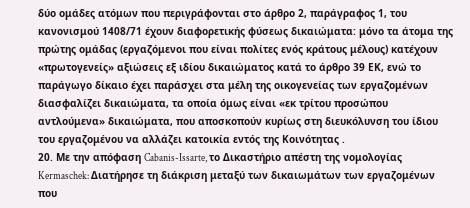δύο ομάδες ατόμων που περιγράφονται στο άρθρο 2, παράγραφος 1, του κανονισμού 1408/71 έχουν διαφορετικής φύσεως δικαιώματα: μόνο τα άτομα της πρώτης ομάδας (εργαζόμενοι που είναι πολίτες ενός κράτους μέλους) κατέχουν «πρωτογενείς» αξιώσεις εξ ιδίου δικαιώματος κατά το άρθρο 39 ΕΚ, ενώ το παράγωγο δίκαιο έχει παράσχει στα μέλη της οικογενείας των εργαζομένων διασφαλίζει δικαιώματα, τα οποία όμως είναι «εκ τρίτου προσώπου αντλούμενα» δικαιώματα, που αποσκοπούν κυρίως στη διευκόλυνση του ίδιου του εργαζομένου να αλλάζει κατοικία εντός της Κοινότητας .
20. Με την απόφαση Cabanis-Issarte, το Δικαστήριο απέστη της νομολογίας Kermaschek: Διατήρησε τη διάκριση μεταξύ των δικαιωμάτων των εργαζομένων που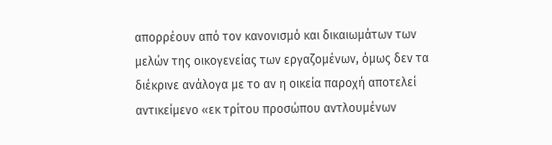απορρέουν από τον κανονισμό και δικαιωμάτων των μελών της οικογενείας των εργαζομένων, όμως δεν τα διέκρινε ανάλογα με το αν η οικεία παροχή αποτελεί αντικείμενο «εκ τρίτου προσώπου αντλουμένων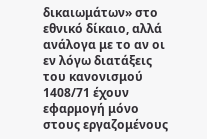δικαιωμάτων» στο εθνικό δίκαιο, αλλά ανάλογα με το αν οι εν λόγω διατάξεις του κανονισμού 1408/71 έχουν εφαρμογή μόνο στους εργαζομένους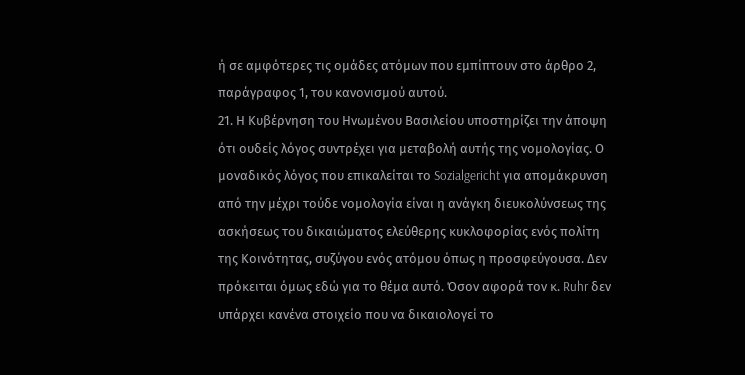ή σε αμφότερες τις ομάδες ατόμων που εμπίπτουν στο άρθρο 2, παράγραφος 1, του κανονισμού αυτού.
21. Η Κυβέρνηση του Ηνωμένου Βασιλείου υποστηρίζει την άποψη ότι ουδείς λόγος συντρέχει για μεταβολή αυτής της νομολογίας. Ο μοναδικός λόγος που επικαλείται το Sozialgericht για απομάκρυνση από την μέχρι τούδε νομολογία είναι η ανάγκη διευκολύνσεως της ασκήσεως του δικαιώματος ελεύθερης κυκλοφορίας ενός πολίτη της Κοινότητας, συζύγου ενός ατόμου όπως η προσφεύγουσα. Δεν πρόκειται όμως εδώ για το θέμα αυτό. Όσον αφορά τον κ. Ruhr δεν υπάρχει κανένα στοιχείο που να δικαιολογεί το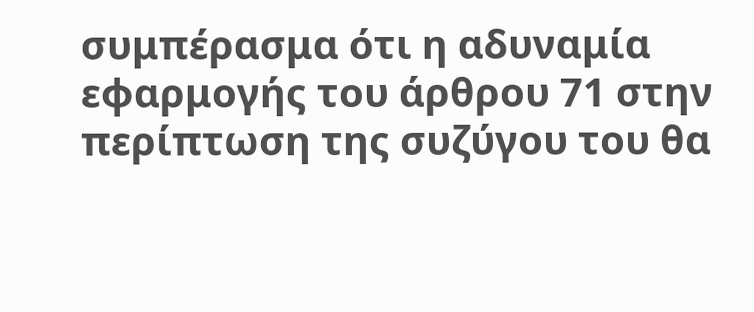συμπέρασμα ότι η αδυναμία εφαρμογής του άρθρου 71 στην περίπτωση της συζύγου του θα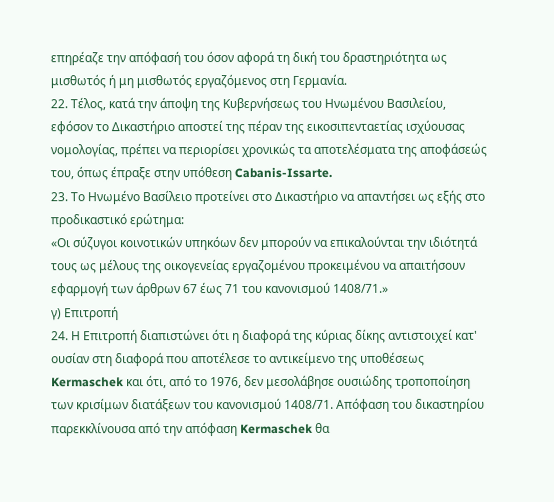επηρέαζε την απόφασή του όσον αφορά τη δική του δραστηριότητα ως μισθωτός ή μη μισθωτός εργαζόμενος στη Γερμανία.
22. Τέλος, κατά την άποψη της Κυβερνήσεως του Ηνωμένου Βασιλείου, εφόσον το Δικαστήριο αποστεί της πέραν της εικοσιπενταετίας ισχύουσας νομολογίας, πρέπει να περιορίσει χρονικώς τα αποτελέσματα της αποφάσεώς του, όπως έπραξε στην υπόθεση Cabanis-Issarte.
23. Το Ηνωμένο Βασίλειο προτείνει στο Δικαστήριο να απαντήσει ως εξής στο προδικαστικό ερώτημα:
«Οι σύζυγοι κοινοτικών υπηκόων δεν μπορούν να επικαλούνται την ιδιότητά τους ως μέλους της οικογενείας εργαζομένου προκειμένου να απαιτήσουν εφαρμογή των άρθρων 67 έως 71 του κανονισμού 1408/71.»
γ) Επιτροπή
24. Η Επιτροπή διαπιστώνει ότι η διαφορά της κύριας δίκης αντιστοιχεί κατ' ουσίαν στη διαφορά που αποτέλεσε το αντικείμενο της υποθέσεως Kermaschek και ότι, από το 1976, δεν μεσολάβησε ουσιώδης τροποποίηση των κρισίμων διατάξεων του κανονισμού 1408/71. Απόφαση του δικαστηρίου παρεκκλίνουσα από την απόφαση Kermaschek θα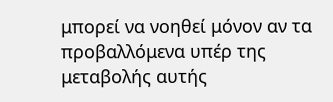μπορεί να νοηθεί μόνον αν τα προβαλλόμενα υπέρ της μεταβολής αυτής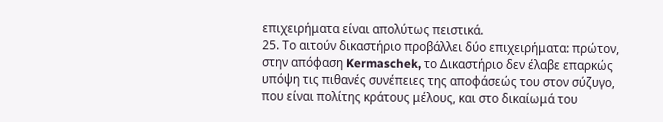επιχειρήματα είναι απολύτως πειστικά.
25. Το αιτούν δικαστήριο προβάλλει δύο επιχειρήματα: πρώτον, στην απόφαση Kermaschek, το Δικαστήριο δεν έλαβε επαρκώς υπόψη τις πιθανές συνέπειες της αποφάσεώς του στον σύζυγο, που είναι πολίτης κράτους μέλους, και στο δικαίωμά του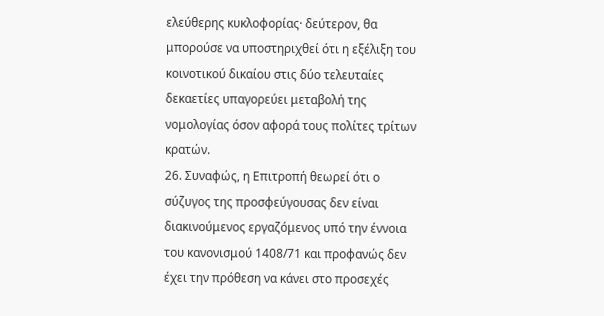ελεύθερης κυκλοφορίας· δεύτερον, θα μπορούσε να υποστηριχθεί ότι η εξέλιξη του κοινοτικού δικαίου στις δύο τελευταίες δεκαετίες υπαγορεύει μεταβολή της νομολογίας όσον αφορά τους πολίτες τρίτων κρατών.
26. Συναφώς, η Επιτροπή θεωρεί ότι ο σύζυγος της προσφεύγουσας δεν είναι διακινούμενος εργαζόμενος υπό την έννοια του κανονισμού 1408/71 και προφανώς δεν έχει την πρόθεση να κάνει στο προσεχές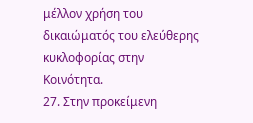μέλλον χρήση του δικαιώματός του ελεύθερης κυκλοφορίας στην Κοινότητα.
27. Στην προκείμενη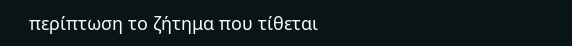περίπτωση το ζήτημα που τίθεται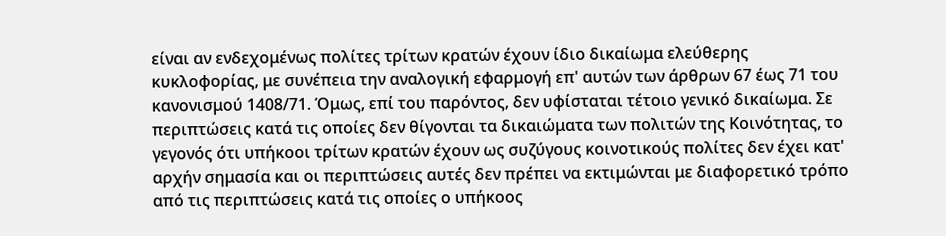είναι αν ενδεχομένως πολίτες τρίτων κρατών έχουν ίδιο δικαίωμα ελεύθερης κυκλοφορίας, με συνέπεια την αναλογική εφαρμογή επ' αυτών των άρθρων 67 έως 71 του κανονισμού 1408/71. Όμως, επί του παρόντος, δεν υφίσταται τέτοιο γενικό δικαίωμα. Σε περιπτώσεις κατά τις οποίες δεν θίγονται τα δικαιώματα των πολιτών της Κοινότητας, το γεγονός ότι υπήκοοι τρίτων κρατών έχουν ως συζύγους κοινοτικούς πολίτες δεν έχει κατ' αρχήν σημασία και οι περιπτώσεις αυτές δεν πρέπει να εκτιμώνται με διαφορετικό τρόπο από τις περιπτώσεις κατά τις οποίες ο υπήκοος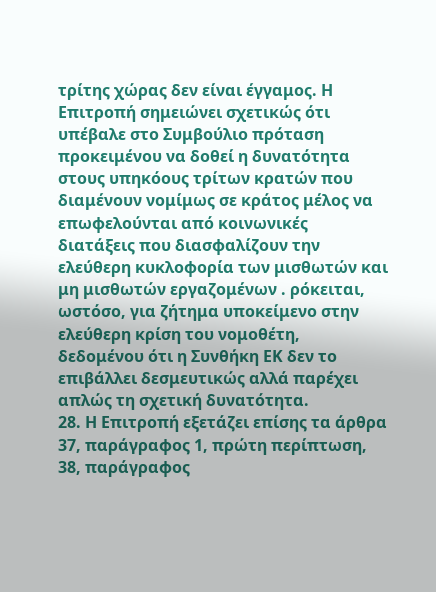τρίτης χώρας δεν είναι έγγαμος. Η Επιτροπή σημειώνει σχετικώς ότι υπέβαλε στο Συμβούλιο πρόταση προκειμένου να δοθεί η δυνατότητα στους υπηκόους τρίτων κρατών που διαμένουν νομίμως σε κράτος μέλος να επωφελούνται από κοινωνικές διατάξεις που διασφαλίζουν την ελεύθερη κυκλοφορία των μισθωτών και μη μισθωτών εργαζομένων . ρόκειται, ωστόσο, για ζήτημα υποκείμενο στην ελεύθερη κρίση του νομοθέτη, δεδομένου ότι η Συνθήκη ΕΚ δεν το επιβάλλει δεσμευτικώς αλλά παρέχει απλώς τη σχετική δυνατότητα.
28. Η Επιτροπή εξετάζει επίσης τα άρθρα 37, παράγραφος 1, πρώτη περίπτωση, 38, παράγραφος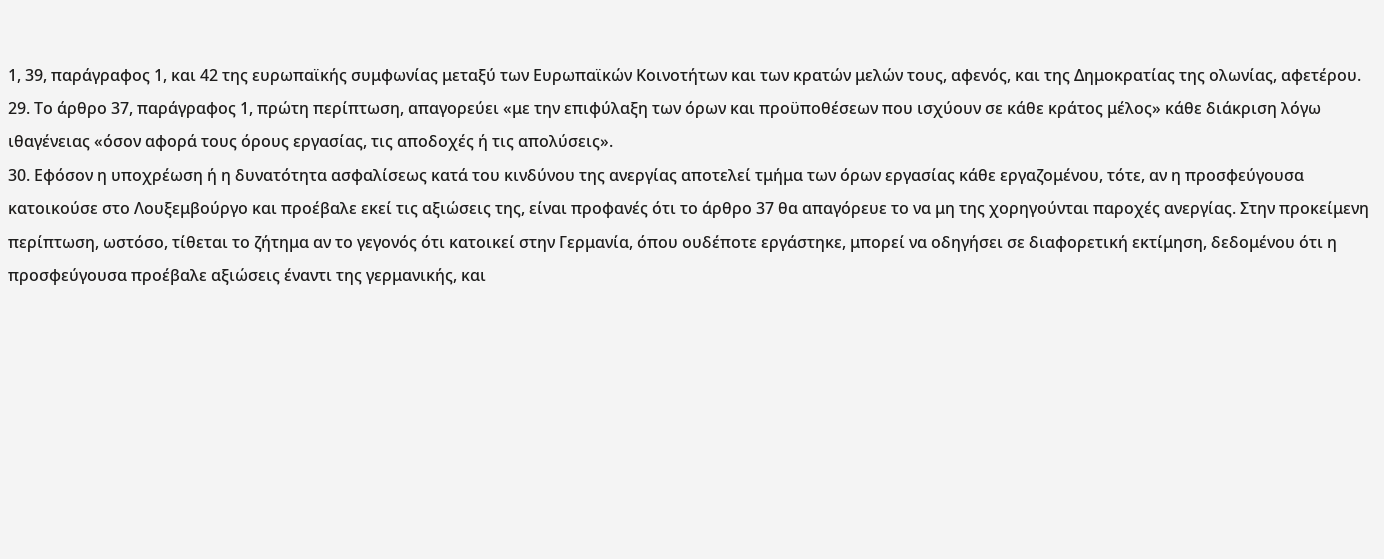1, 39, παράγραφος 1, και 42 της ευρωπαϊκής συμφωνίας μεταξύ των Ευρωπαϊκών Κοινοτήτων και των κρατών μελών τους, αφενός, και της Δημοκρατίας της ολωνίας, αφετέρου.
29. Το άρθρο 37, παράγραφος 1, πρώτη περίπτωση, απαγορεύει «με την επιφύλαξη των όρων και προϋποθέσεων που ισχύουν σε κάθε κράτος μέλος» κάθε διάκριση λόγω ιθαγένειας «όσον αφορά τους όρους εργασίας, τις αποδοχές ή τις απολύσεις».
30. Εφόσον η υποχρέωση ή η δυνατότητα ασφαλίσεως κατά του κινδύνου της ανεργίας αποτελεί τμήμα των όρων εργασίας κάθε εργαζομένου, τότε, αν η προσφεύγουσα κατοικούσε στο Λουξεμβούργο και προέβαλε εκεί τις αξιώσεις της, είναι προφανές ότι το άρθρο 37 θα απαγόρευε το να μη της χορηγούνται παροχές ανεργίας. Στην προκείμενη περίπτωση, ωστόσο, τίθεται το ζήτημα αν το γεγονός ότι κατοικεί στην Γερμανία, όπου ουδέποτε εργάστηκε, μπορεί να οδηγήσει σε διαφορετική εκτίμηση, δεδομένου ότι η προσφεύγουσα προέβαλε αξιώσεις έναντι της γερμανικής, και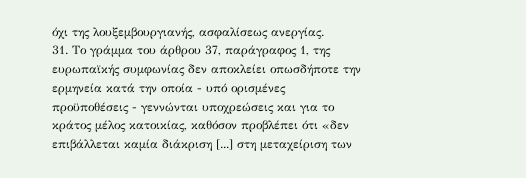όχι της λουξεμβουργιανής, ασφαλίσεως ανεργίας.
31. Το γράμμα του άρθρου 37, παράγραφος 1, της ευρωπαϊκής συμφωνίας δεν αποκλείει οπωσδήποτε την ερμηνεία κατά την οποία - υπό ορισμένες προϋποθέσεις - γεννώνται υποχρεώσεις και για το κράτος μέλος κατοικίας, καθόσον προβλέπει ότι «δεν επιβάλλεται καμία διάκριση [...] στη μεταχείριση των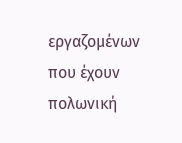εργαζομένων που έχουν πολωνική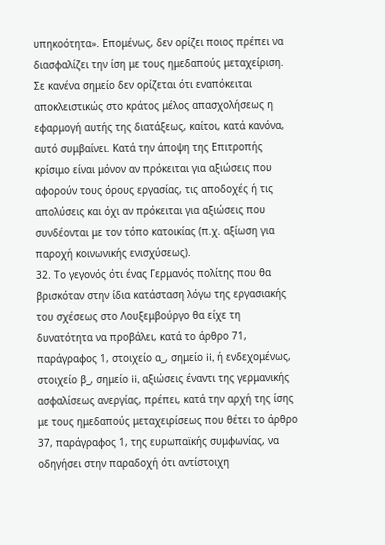υπηκοότητα». Επομένως, δεν ορίζει ποιος πρέπει να διασφαλίζει την ίση με τους ημεδαπούς μεταχείριση. Σε κανένα σημείο δεν ορίζεται ότι εναπόκειται αποκλειστικώς στο κράτος μέλος απασχολήσεως η εφαρμογή αυτής της διατάξεως, καίτοι, κατά κανόνα, αυτό συμβαίνει. Κατά την άποψη της Επιτροπής κρίσιμο είναι μόνον αν πρόκειται για αξιώσεις που αφορούν τους όρους εργασίας, τις αποδοχές ή τις απολύσεις και όχι αν πρόκειται για αξιώσεις που συνδέονται με τον τόπο κατοικίας (π.χ. αξίωση για παροχή κοινωνικής ενισχύσεως).
32. Το γεγονός ότι ένας Γερμανός πολίτης που θα βρισκόταν στην ίδια κατάσταση λόγω της εργασιακής του σχέσεως στο Λουξεμβούργο θα είχε τη δυνατότητα να προβάλει, κατά το άρθρο 71, παράγραφος 1, στοιχείο α_, σημείο ii, ή ενδεχομένως, στοιχείο β_, σημείο ii, αξιώσεις έναντι της γερμανικής ασφαλίσεως ανεργίας, πρέπει, κατά την αρχή της ίσης με τους ημεδαπούς μεταχειρίσεως που θέτει το άρθρο 37, παράγραφος 1, της ευρωπαϊκής συμφωνίας, να οδηγήσει στην παραδοχή ότι αντίστοιχη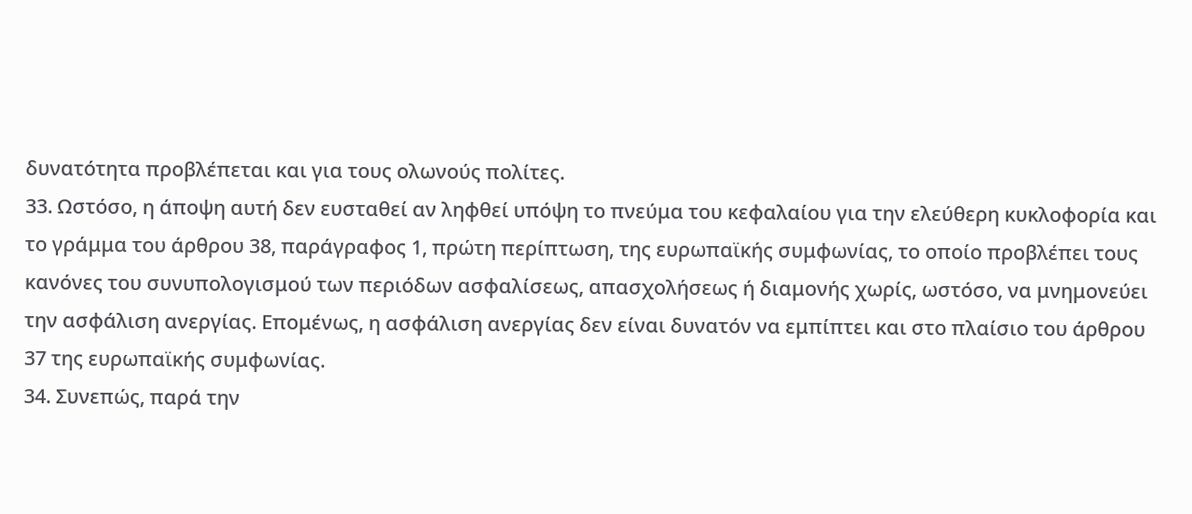δυνατότητα προβλέπεται και για τους ολωνούς πολίτες.
33. Ωστόσο, η άποψη αυτή δεν ευσταθεί αν ληφθεί υπόψη το πνεύμα του κεφαλαίου για την ελεύθερη κυκλοφορία και το γράμμα του άρθρου 38, παράγραφος 1, πρώτη περίπτωση, της ευρωπαϊκής συμφωνίας, το οποίο προβλέπει τους κανόνες του συνυπολογισμού των περιόδων ασφαλίσεως, απασχολήσεως ή διαμονής χωρίς, ωστόσο, να μνημονεύει την ασφάλιση ανεργίας. Επομένως, η ασφάλιση ανεργίας δεν είναι δυνατόν να εμπίπτει και στο πλαίσιο του άρθρου 37 της ευρωπαϊκής συμφωνίας.
34. Συνεπώς, παρά την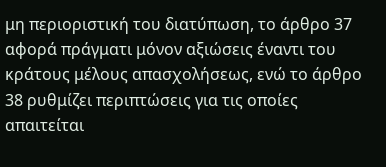μη περιοριστική του διατύπωση, το άρθρο 37 αφορά πράγματι μόνον αξιώσεις έναντι του κράτους μέλους απασχολήσεως, ενώ το άρθρο 38 ρυθμίζει περιπτώσεις για τις οποίες απαιτείται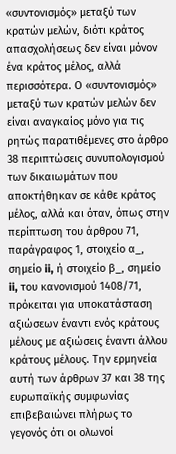«συντονισμός» μεταξύ των κρατών μελών, διότι κράτος απασχολήσεως δεν είναι μόνον ένα κράτος μέλος, αλλά περισσότερα. Ο «συντονισμός» μεταξύ των κρατών μελών δεν είναι αναγκαίος μόνο για τις ρητώς παρατιθέμενες στο άρθρο 38 περιπτώσεις συνυπολογισμού των δικαιωμάτων που αποκτήθηκαν σε κάθε κράτος μέλος, αλλά και όταν, όπως στην περίπτωση του άρθρου 71, παράγραφος 1, στοιχείο α_, σημείο ii, ή στοιχείο β_, σημείο ii, του κανονισμού 1408/71, πρόκειται για υποκατάσταση αξιώσεων έναντι ενός κράτους μέλους με αξιώσεις έναντι άλλου κράτους μέλους. Την ερμηνεία αυτή των άρθρων 37 και 38 της ευρωπαϊκής συμφωνίας επιβεβαιώνει πλήρως το γεγονός ότι οι ολωνοί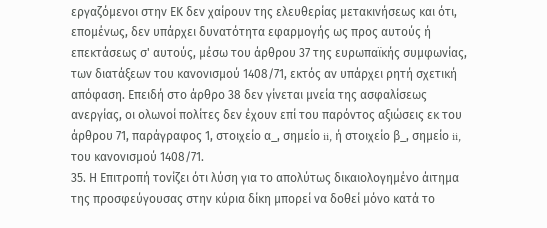εργαζόμενοι στην ΕΚ δεν χαίρουν της ελευθερίας μετακινήσεως και ότι, επομένως, δεν υπάρχει δυνατότητα εφαρμογής ως προς αυτούς ή επεκτάσεως σ' αυτούς, μέσω του άρθρου 37 της ευρωπαϊκής συμφωνίας, των διατάξεων του κανονισμού 1408/71, εκτός αν υπάρχει ρητή σχετική απόφαση. Επειδή στο άρθρο 38 δεν γίνεται μνεία της ασφαλίσεως ανεργίας, οι ολωνοί πολίτες δεν έχουν επί του παρόντος αξιώσεις εκ του άρθρου 71, παράγραφος 1, στοιχείο α_, σημείο ii, ή στοιχείο β_, σημείο ii, του κανονισμού 1408/71.
35. Η Επιτροπή τονίζει ότι λύση για το απολύτως δικαιολογημένο άιτημα της προσφεύγουσας στην κύρια δίκη μπορεί να δοθεί μόνο κατά το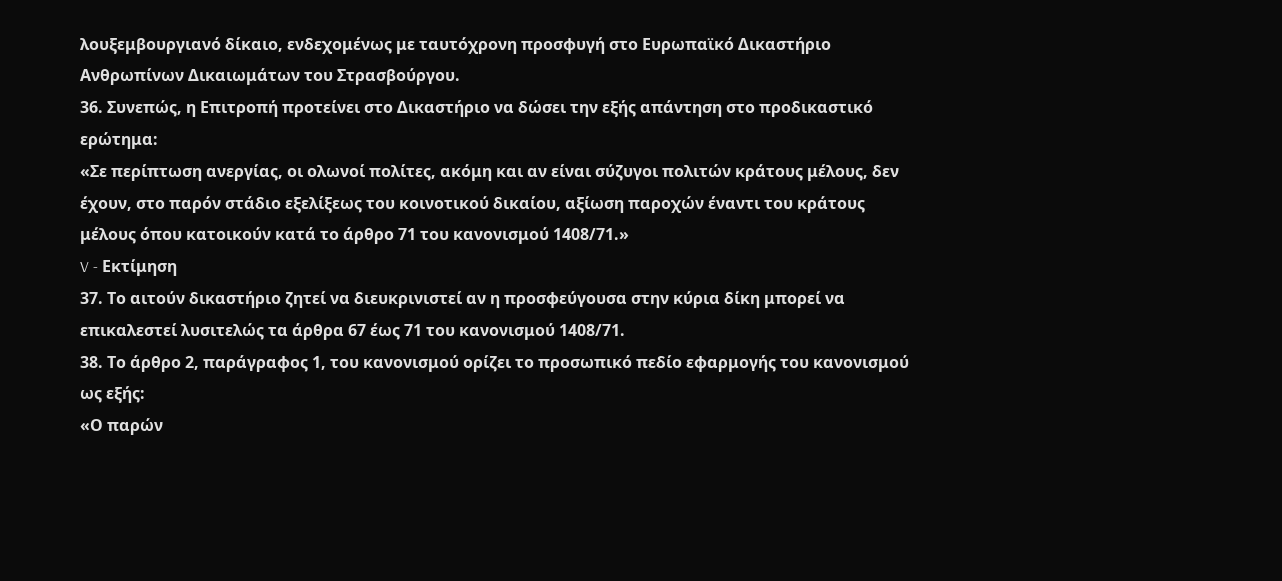λουξεμβουργιανό δίκαιο, ενδεχομένως με ταυτόχρονη προσφυγή στο Ευρωπαϊκό Δικαστήριο Ανθρωπίνων Δικαιωμάτων του Στρασβούργου.
36. Συνεπώς, η Επιτροπή προτείνει στο Δικαστήριο να δώσει την εξής απάντηση στο προδικαστικό ερώτημα:
«Σε περίπτωση ανεργίας, οι ολωνοί πολίτες, ακόμη και αν είναι σύζυγοι πολιτών κράτους μέλους, δεν έχουν, στο παρόν στάδιο εξελίξεως του κοινοτικού δικαίου, αξίωση παροχών έναντι του κράτους μέλους όπου κατοικούν κατά το άρθρο 71 του κανονισμού 1408/71.»
V - Εκτίμηση
37. Το αιτούν δικαστήριο ζητεί να διευκρινιστεί αν η προσφεύγουσα στην κύρια δίκη μπορεί να επικαλεστεί λυσιτελώς τα άρθρα 67 έως 71 του κανονισμού 1408/71.
38. Το άρθρο 2, παράγραφος 1, του κανονισμού ορίζει το προσωπικό πεδίο εφαρμογής του κανονισμού ως εξής:
«Ο παρών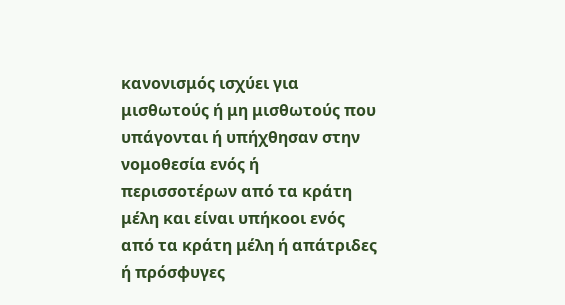κανονισμός ισχύει για μισθωτούς ή μη μισθωτούς που υπάγονται ή υπήχθησαν στην νομοθεσία ενός ή περισσοτέρων από τα κράτη μέλη και είναι υπήκοοι ενός από τα κράτη μέλη ή απάτριδες ή πρόσφυγες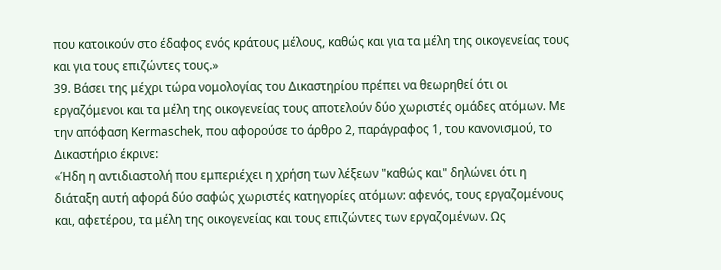που κατοικούν στο έδαφος ενός κράτους μέλους, καθώς και για τα μέλη της οικογενείας τους και για τους επιζώντες τους.»
39. Βάσει της μέχρι τώρα νομολογίας του Δικαστηρίου πρέπει να θεωρηθεί ότι οι εργαζόμενοι και τα μέλη της οικογενείας τους αποτελούν δύο χωριστές ομάδες ατόμων. Με την απόφαση Kermaschek, που αφορούσε το άρθρο 2, παράγραφος 1, του κανονισμού, το Δικαστήριο έκρινε:
«Ήδη η αντιδιαστολή που εμπεριέχει η χρήση των λέξεων "καθώς και" δηλώνει ότι η διάταξη αυτή αφορά δύο σαφώς χωριστές κατηγορίες ατόμων: αφενός, τους εργαζομένους και, αφετέρου, τα μέλη της οικογενείας και τους επιζώντες των εργαζομένων. Ως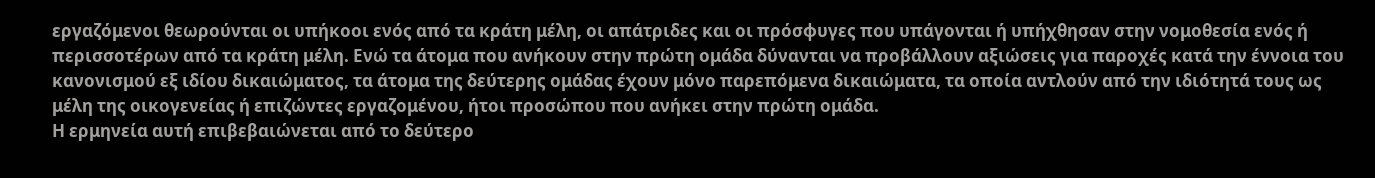εργαζόμενοι θεωρούνται οι υπήκοοι ενός από τα κράτη μέλη, οι απάτριδες και οι πρόσφυγες που υπάγονται ή υπήχθησαν στην νομοθεσία ενός ή περισσοτέρων από τα κράτη μέλη. Ενώ τα άτομα που ανήκουν στην πρώτη ομάδα δύνανται να προβάλλουν αξιώσεις για παροχές κατά την έννοια του κανονισμού εξ ιδίου δικαιώματος, τα άτομα της δεύτερης ομάδας έχουν μόνο παρεπόμενα δικαιώματα, τα οποία αντλούν από την ιδιότητά τους ως μέλη της οικογενείας ή επιζώντες εργαζομένου, ήτοι προσώπου που ανήκει στην πρώτη ομάδα.
Η ερμηνεία αυτή επιβεβαιώνεται από το δεύτερο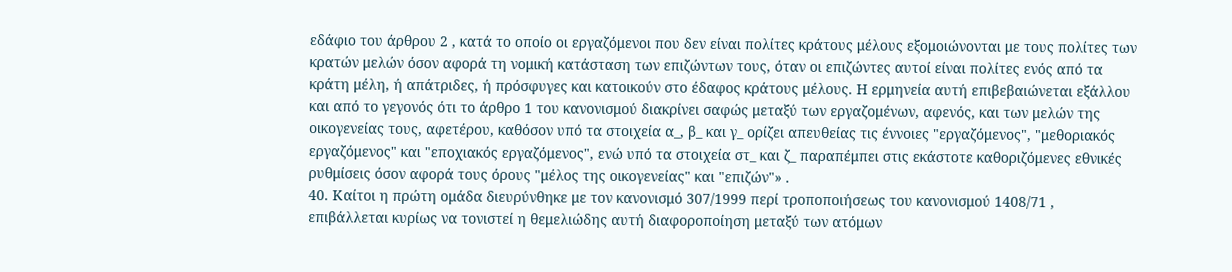εδάφιο του άρθρου 2 , κατά το οποίο οι εργαζόμενοι που δεν είναι πολίτες κράτους μέλους εξομοιώνονται με τους πολίτες των κρατών μελών όσον αφορά τη νομική κατάσταση των επιζώντων τους, όταν οι επιζώντες αυτοί είναι πολίτες ενός από τα κράτη μέλη, ή απάτριδες, ή πρόσφυγες και κατοικούν στο έδαφος κράτους μέλους. Η ερμηνεία αυτή επιβεβαιώνεται εξάλλου και από το γεγονός ότι το άρθρο 1 του κανονισμού διακρίνει σαφώς μεταξύ των εργαζομένων, αφενός, και των μελών της οικογενείας τους, αφετέρου, καθόσον υπό τα στοιχεία α_, β_ και γ_ ορίζει απευθείας τις έννοιες "εργαζόμενος", "μεθοριακός εργαζόμενος" και "εποχιακός εργαζόμενος", ενώ υπό τα στοιχεία στ_ και ζ_ παραπέμπει στις εκάστοτε καθοριζόμενες εθνικές ρυθμίσεις όσον αφορά τους όρους "μέλος της οικογενείας" και "επιζών"» .
40. Καίτοι η πρώτη ομάδα διευρύνθηκε με τον κανονισμό 307/1999 περί τροποποιήσεως του κανονισμού 1408/71 , επιβάλλεται κυρίως να τονιστεί η θεμελιώδης αυτή διαφοροποίηση μεταξύ των ατόμων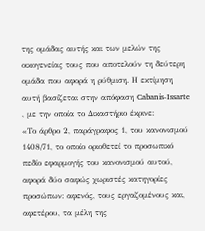της ομάδας αυτής και των μελών της οικογενείας τους που αποτελούν τη δεύτερη ομάδα που αφορά η ρύθμιση. Η εκτίμηση αυτή βασίζεται στην απόφαση Cabanis-Issarte , με την οποία το Δικαστήριο έκρινε:
«Το άρθρο 2, παράγραφος 1, του κανονισμού 1408/71, το οποίο οριοθετεί το προσωπικό πεδίο εφαρμογής του κανονισμού αυτού, αφορά δύο σαφώς χωριστές κατηγορίες προσώπων: αφενός, τους εργαζομένους και, αφετέρου, τα μέλη της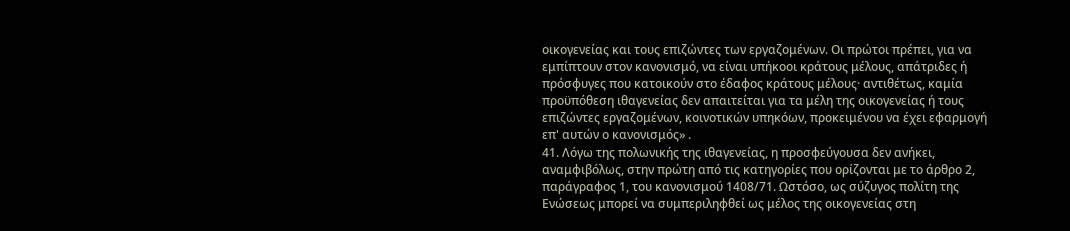οικογενείας και τους επιζώντες των εργαζομένων. Οι πρώτοι πρέπει, για να εμπίπτουν στον κανονισμό, να είναι υπήκοοι κράτους μέλους, απάτριδες ή πρόσφυγες που κατοικούν στο έδαφος κράτους μέλους· αντιθέτως, καμία προϋπόθεση ιθαγενείας δεν απαιτείται για τα μέλη της οικογενείας ή τους επιζώντες εργαζομένων, κοινοτικών υπηκόων, προκειμένου να έχει εφαρμογή επ' αυτών ο κανονισμός» .
41. Λόγω της πολωνικής της ιθαγενείας, η προσφεύγουσα δεν ανήκει, αναμφιβόλως, στην πρώτη από τις κατηγορίες που ορίζονται με το άρθρο 2, παράγραφος 1, του κανονισμού 1408/71. Ωστόσο, ως σύζυγος πολίτη της Ενώσεως μπορεί να συμπεριληφθεί ως μέλος της οικογενείας στη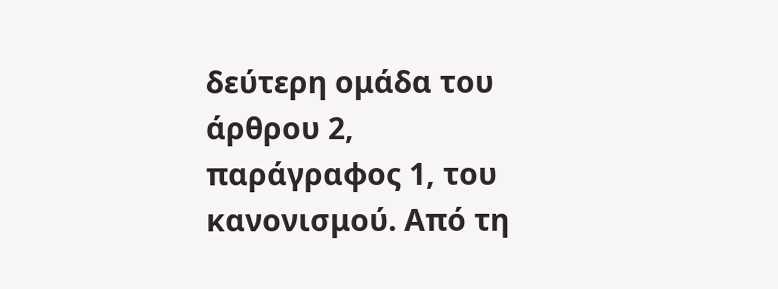δεύτερη ομάδα του άρθρου 2, παράγραφος 1, του κανονισμού. Από τη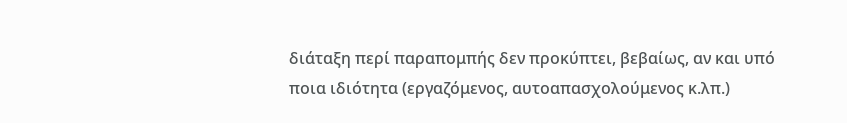διάταξη περί παραπομπής δεν προκύπτει, βεβαίως, αν και υπό ποια ιδιότητα (εργαζόμενος, αυτοαπασχολούμενος κ.λπ.)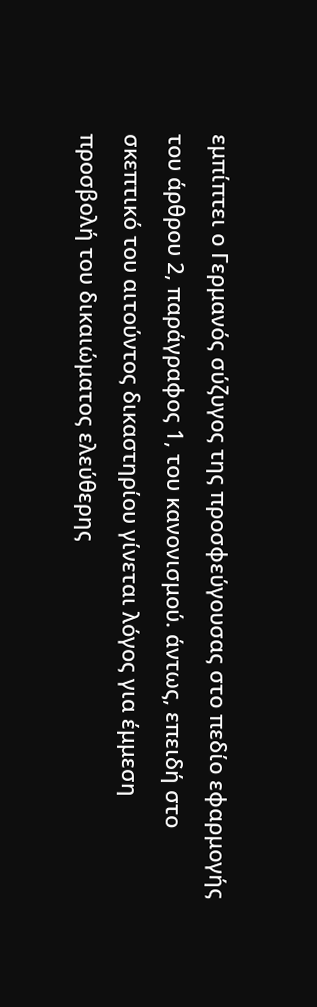εμπίπτει ο Γερμανός σύζυγος της προσφεύγουσας στο πεδίο εφαρμογής του άρθρου 2, παράγραφος 1, του κανονισμού. άντως, επειδή στο σκεπτικό του αιτούντος δικαστηρίου γίνεται λόγος για έμμεση προσβολή του δικαιώματος ελεύθερης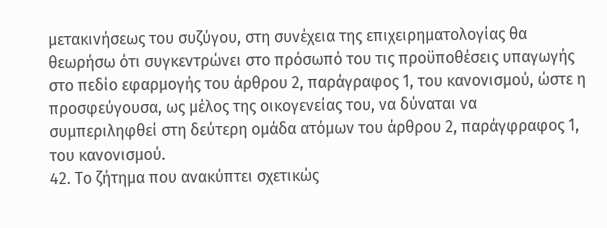μετακινήσεως του συζύγου, στη συνέχεια της επιχειρηματολογίας θα θεωρήσω ότι συγκεντρώνει στο πρόσωπό του τις προϋποθέσεις υπαγωγής στο πεδίο εφαρμογής του άρθρου 2, παράγραφος 1, του κανονισμού, ώστε η προσφεύγουσα, ως μέλος της οικογενείας του, να δύναται να συμπεριληφθεί στη δεύτερη ομάδα ατόμων του άρθρου 2, παράγφραφος 1, του κανονισμού.
42. Το ζήτημα που ανακύπτει σχετικώς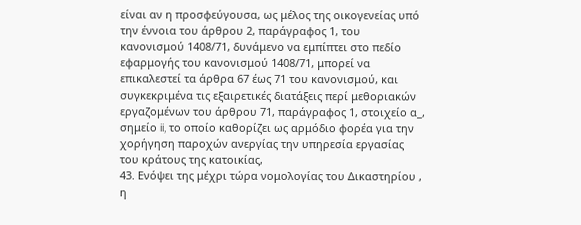είναι αν η προσφεύγουσα, ως μέλος της οικογενείας υπό την έννοια του άρθρου 2, παράγραφος 1, του κανονισμού 1408/71, δυνάμενο να εμπίπτει στο πεδίο εφαρμογής του κανονισμού 1408/71, μπορεί να επικαλεστεί τα άρθρα 67 έως 71 του κανονισμού, και συγκεκριμένα τις εξαιρετικές διατάξεις περί μεθοριακών εργαζομένων του άρθρου 71, παράγραφος 1, στοιχείο α_, σημείο ii, το οποίο καθορίζει ως αρμόδιο φορέα για την χορήγηση παροχών ανεργίας την υπηρεσία εργασίας του κράτους της κατοικίας,
43. Ενόψει της μέχρι τώρα νομολογίας του Δικαστηρίου , η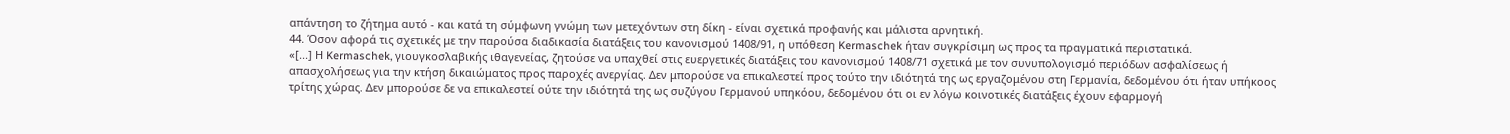απάντηση το ζήτημα αυτό - και κατά τη σύμφωνη γνώμη των μετεχόντων στη δίκη - είναι σχετικά προφανής και μάλιστα αρνητική.
44. Όσον αφορά τις σχετικές με την παρούσα διαδικασία διατάξεις του κανονισμού 1408/91, η υπόθεση Kermaschek ήταν συγκρίσιμη ως προς τα πραγματικά περιστατικά.
«[...] Η Kermaschek, γιουγκοσλαβικής ιθαγενείας, ζητούσε να υπαχθεί στις ευεργετικές διατάξεις του κανονισμού 1408/71 σχετικά με τον συνυπολογισμό περιόδων ασφαλίσεως ή απασχολήσεως για την κτήση δικαιώματος προς παροχές ανεργίας. Δεν μπορούσε να επικαλεστεί προς τούτο την ιδιότητά της ως εργαζομένου στη Γερμανία, δεδομένου ότι ήταν υπήκοος τρίτης χώρας. Δεν μπορούσε δε να επικαλεστεί ούτε την ιδιότητά της ως συζύγου Γερμανού υπηκόου, δεδομένου ότι οι εν λόγω κοινοτικές διατάξεις έχουν εφαρμογή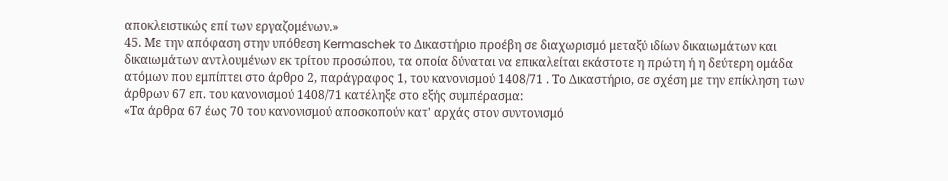αποκλειστικώς επί των εργαζομένων.»
45. Με την απόφαση στην υπόθεση Kermaschek το Δικαστήριο προέβη σε διαχωρισμό μεταξύ ιδίων δικαιωμάτων και δικαιωμάτων αντλουμένων εκ τρίτου προσώπου, τα οποία δύναται να επικαλείται εκάστοτε η πρώτη ή η δεύτερη ομάδα ατόμων που εμπίπτει στο άρθρο 2, παράγραφος 1, του κανονισμού 1408/71 . Το Δικαστήριο, σε σχέση με την επίκληση των άρθρων 67 επ. του κανονισμού 1408/71 κατέληξε στο εξής συμπέρασμα:
«Τα άρθρα 67 έως 70 του κανονισμού αποσκοπούν κατ' αρχάς στον συντονισμό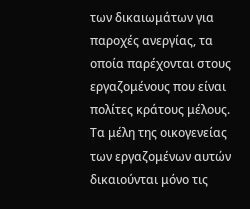των δικαιωμάτων για παροχές ανεργίας, τα οποία παρέχονται στους εργαζομένους που είναι πολίτες κράτους μέλους. Τα μέλη της οικογενείας των εργαζομένων αυτών δικαιούνται μόνο τις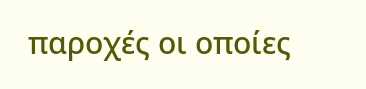παροχές οι οποίες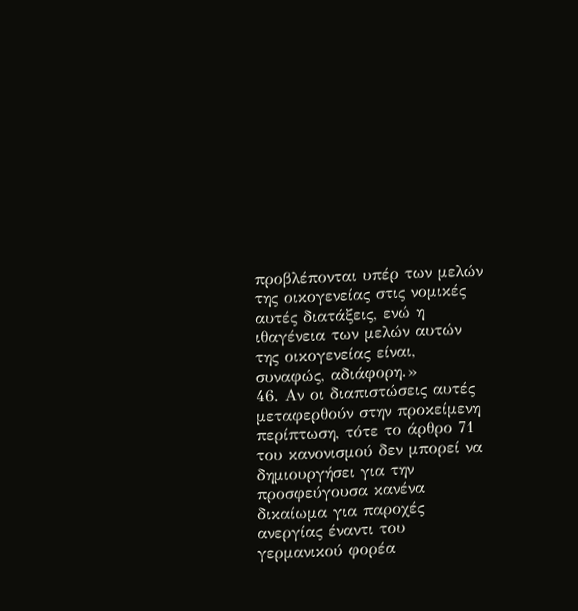προβλέπονται υπέρ των μελών της οικογενείας στις νομικές αυτές διατάξεις, ενώ η ιθαγένεια των μελών αυτών της οικογενείας είναι, συναφώς, αδιάφορη.»
46. Αν οι διαπιστώσεις αυτές μεταφερθούν στην προκείμενη περίπτωση, τότε το άρθρο 71 του κανονισμού δεν μπορεί να δημιουργήσει για την προσφεύγουσα κανένα δικαίωμα για παροχές ανεργίας έναντι του γερμανικού φορέα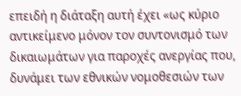επειδή η διάταξη αυτή έχει «ως κύριο αντικείμενο μόνον τον συντονισμό των δικαιωμάτων για παροχές ανεργίας που, δυνάμει των εθνικών νομοθεσιών των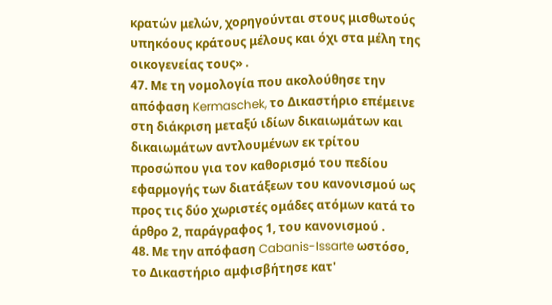κρατών μελών, χορηγούνται στους μισθωτούς υπηκόους κράτους μέλους και όχι στα μέλη της οικογενείας τους» .
47. Με τη νομολογία που ακολούθησε την απόφαση Kermaschek, το Δικαστήριο επέμεινε στη διάκριση μεταξύ ιδίων δικαιωμάτων και δικαιωμάτων αντλουμένων εκ τρίτου προσώπου για τον καθορισμό του πεδίου εφαρμογής των διατάξεων του κανονισμού ως προς τις δύο χωριστές ομάδες ατόμων κατά το άρθρο 2, παράγραφος 1, του κανονισμού .
48. Με την απόφαση Cabanis-Issarte ωστόσο, το Δικαστήριο αμφισβήτησε κατ'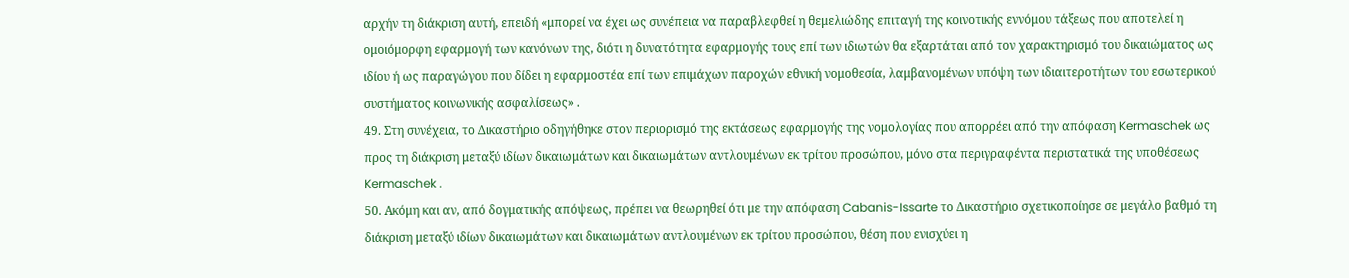αρχήν τη διάκριση αυτή, επειδή «μπορεί να έχει ως συνέπεια να παραβλεφθεί η θεμελιώδης επιταγή της κοινοτικής εννόμου τάξεως που αποτελεί η ομοιόμορφη εφαρμογή των κανόνων της, διότι η δυνατότητα εφαρμογής τους επί των ιδιωτών θα εξαρτάται από τον χαρακτηρισμό του δικαιώματος ως ιδίου ή ως παραγώγου που δίδει η εφαρμοστέα επί των επιμάχων παροχών εθνική νομοθεσία, λαμβανομένων υπόψη των ιδιαιτεροτήτων του εσωτερικού συστήματος κοινωνικής ασφαλίσεως» .
49. Στη συνέχεια, το Δικαστήριο οδηγήθηκε στον περιορισμό της εκτάσεως εφαρμογής της νομολογίας που απορρέει από την απόφαση Kermaschek ως προς τη διάκριση μεταξύ ιδίων δικαιωμάτων και δικαιωμάτων αντλουμένων εκ τρίτου προσώπου, μόνο στα περιγραφέντα περιστατικά της υποθέσεως Kermaschek .
50. Ακόμη και αν, από δογματικής απόψεως, πρέπει να θεωρηθεί ότι με την απόφαση Cabanis-Issarte το Δικαστήριο σχετικοποίησε σε μεγάλο βαθμό τη διάκριση μεταξύ ιδίων δικαιωμάτων και δικαιωμάτων αντλουμένων εκ τρίτου προσώπου, θέση που ενισχύει η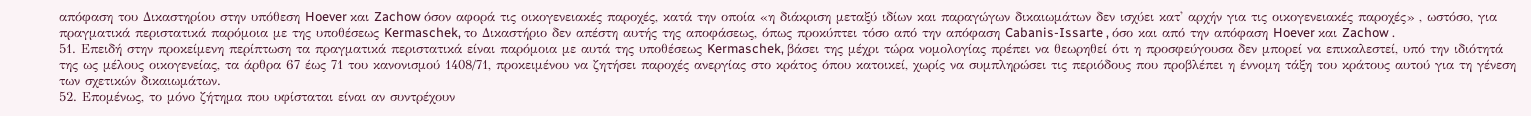απόφαση του Δικαστηρίου στην υπόθεση Hoever και Zachow όσον αφορά τις οικογενειακές παροχές, κατά την οποία «η διάκριση μεταξύ ιδίων και παραγώγων δικαιωμάτων δεν ισχύει κατ' αρχήν για τις οικογενειακές παροχές» , ωστόσο, για πραγματικά περιστατικά παρόμοια με της υποθέσεως Kermaschek, το Δικαστήριο δεν απέστη αυτής της αποφάσεως, όπως προκύπτει τόσο από την απόφαση Cabanis-Issarte , όσο και από την απόφαση Hoever και Zachow .
51. Επειδή στην προκείμενη περίπτωση τα πραγματικά περιστατικά είναι παρόμοια με αυτά της υποθέσεως Kermaschek, βάσει της μέχρι τώρα νομολογίας πρέπει να θεωρηθεί ότι η προσφεύγουσα δεν μπορεί να επικαλεστεί, υπό την ιδιότητά της ως μέλους οικογενείας, τα άρθρα 67 έως 71 του κανονισμού 1408/71, προκειμένου να ζητήσει παροχές ανεργίας στο κράτος όπου κατοικεί, χωρίς να συμπληρώσει τις περιόδους που προβλέπει η έννομη τάξη του κράτους αυτού για τη γένεση των σχετικών δικαιωμάτων.
52. Επομένως, το μόνο ζήτημα που υφίσταται είναι αν συντρέχουν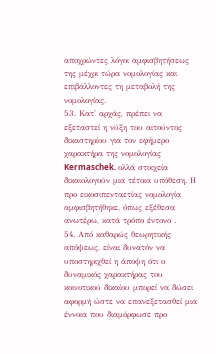αποχρώντες λόγοι αμφισβητήσεως της μέχρι τώρα νομολογίας και επιβάλλοντες τη μεταβολή της νομολογίας.
53. Κατ' αρχάς, πρέπει να εξεταστεί η νύξη του αιτούντος δικαστηρίου για τον εφήμερο χαρακτήρα της νομολογίας Kermaschek. ολλά στοιχεία δικαιολογούν μια τέτοια υπόθεση. Η προ εικοσιπενταετίας νομολογία αμφισβητήθηκε, όπως εξέθεσα ανωτέρω, κατά τρόπο έντονο .
54. Από καθαρώς θεωρητικής απόψεως, είναι δυνατόν να υποστηριχθεί η άποψη ότι ο δυναμικός χαρακτήρας του κοινοτικού δικαίου μπορεί να δώσει αφορμή ώστε να επανεξετασθεί μια έννοια που διαμόρφωσε προ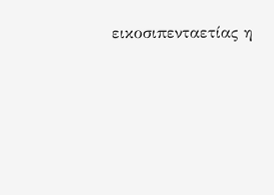εικοσιπενταετίας η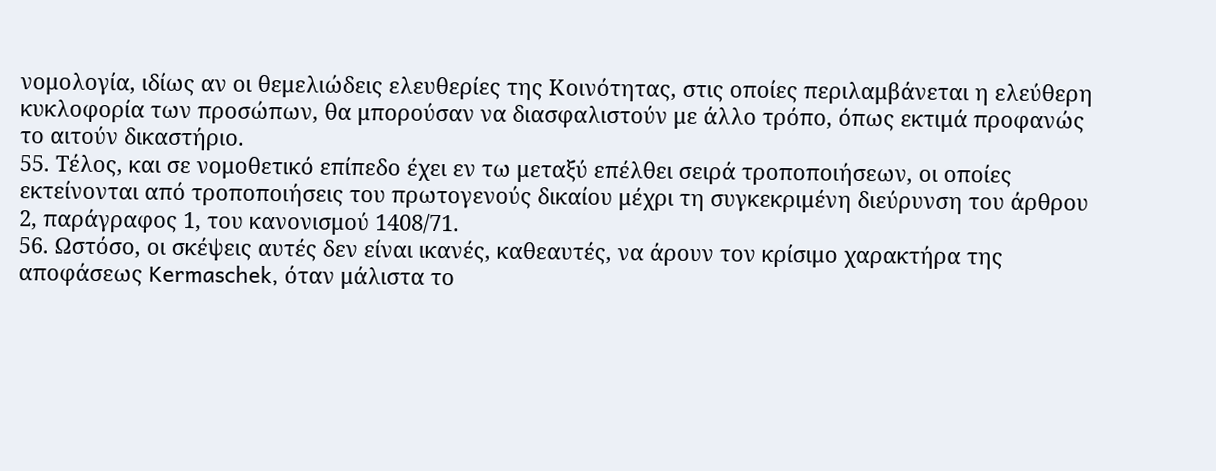νομολογία, ιδίως αν οι θεμελιώδεις ελευθερίες της Κοινότητας, στις οποίες περιλαμβάνεται η ελεύθερη κυκλοφορία των προσώπων, θα μπορούσαν να διασφαλιστούν με άλλο τρόπο, όπως εκτιμά προφανώς το αιτούν δικαστήριο.
55. Τέλος, και σε νομοθετικό επίπεδο έχει εν τω μεταξύ επέλθει σειρά τροποποιήσεων, οι οποίες εκτείνονται από τροποποιήσεις του πρωτογενούς δικαίου μέχρι τη συγκεκριμένη διεύρυνση του άρθρου 2, παράγραφος 1, του κανονισμού 1408/71.
56. Ωστόσο, οι σκέψεις αυτές δεν είναι ικανές, καθεαυτές, να άρουν τον κρίσιμο χαρακτήρα της αποφάσεως Kermaschek, όταν μάλιστα το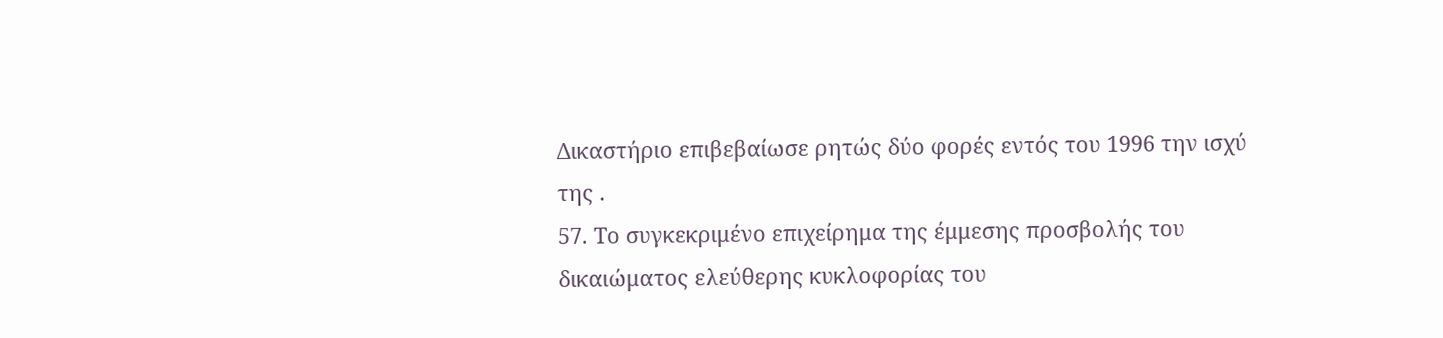Δικαστήριο επιβεβαίωσε ρητώς δύο φορές εντός του 1996 την ισχύ της .
57. Το συγκεκριμένο επιχείρημα της έμμεσης προσβολής του δικαιώματος ελεύθερης κυκλοφορίας του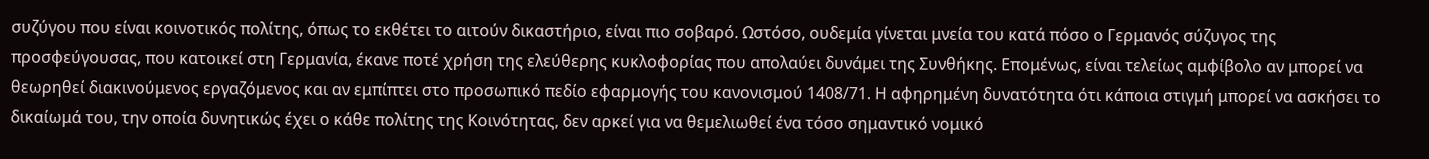συζύγου που είναι κοινοτικός πολίτης, όπως το εκθέτει το αιτούν δικαστήριο, είναι πιο σοβαρό. Ωστόσο, ουδεμία γίνεται μνεία του κατά πόσο ο Γερμανός σύζυγος της προσφεύγουσας, που κατοικεί στη Γερμανία, έκανε ποτέ χρήση της ελεύθερης κυκλοφορίας που απολαύει δυνάμει της Συνθήκης. Επομένως, είναι τελείως αμφίβολο αν μπορεί να θεωρηθεί διακινούμενος εργαζόμενος και αν εμπίπτει στο προσωπικό πεδίο εφαρμογής του κανονισμού 1408/71. Η αφηρημένη δυνατότητα ότι κάποια στιγμή μπορεί να ασκήσει το δικαίωμά του, την οποία δυνητικώς έχει ο κάθε πολίτης της Κοινότητας, δεν αρκεί για να θεμελιωθεί ένα τόσο σημαντικό νομικό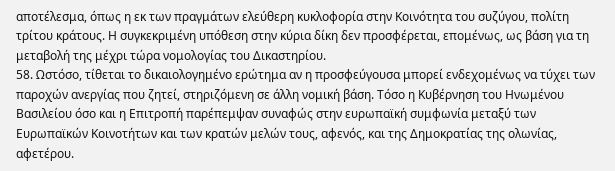αποτέλεσμα, όπως η εκ των πραγμάτων ελεύθερη κυκλοφορία στην Κοινότητα του συζύγου, πολίτη τρίτου κράτους. Η συγκεκριμένη υπόθεση στην κύρια δίκη δεν προσφέρεται, επομένως, ως βάση για τη μεταβολή της μέχρι τώρα νομολογίας του Δικαστηρίου.
58. Ωστόσο, τίθεται το δικαιολογημένο ερώτημα αν η προσφεύγουσα μπορεί ενδεχομένως να τύχει των παροχών ανεργίας που ζητεί, στηριζόμενη σε άλλη νομική βάση. Τόσο η Κυβέρνηση του Ηνωμένου Βασιλείου όσο και η Επιτροπή παρέπεμψαν συναφώς στην ευρωπαϊκή συμφωνία μεταξύ των Ευρωπαϊκών Κοινοτήτων και των κρατών μελών τους, αφενός, και της Δημοκρατίας της ολωνίας, αφετέρου.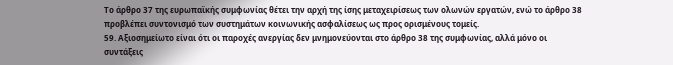Το άρθρο 37 της ευρωπαϊκής συμφωνίας θέτει την αρχή της ίσης μεταχειρίσεως των ολωνών εργατών, ενώ το άρθρο 38 προβλέπει συντονισμό των συστημάτων κοινωνικής ασφαλίσεως ως προς ορισμένους τομείς.
59. Αξιοσημείωτο είναι ότι οι παροχές ανεργίας δεν μνημονεύονται στο άρθρο 38 της συμφωνίας, αλλά μόνο οι συντάξεις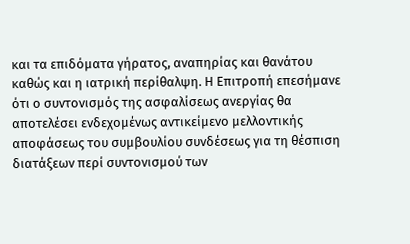και τα επιδόματα γήρατος, αναπηρίας και θανάτου καθώς και η ιατρική περίθαλψη. Η Επιτροπή επεσήμανε ότι ο συντονισμός της ασφαλίσεως ανεργίας θα αποτελέσει ενδεχομένως αντικείμενο μελλοντικής αποφάσεως του συμβουλίου συνδέσεως για τη θέσπιση διατάξεων περί συντονισμού των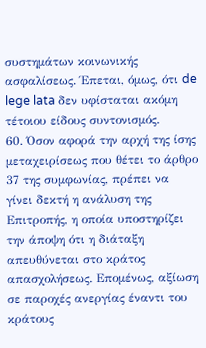συστημάτων κοινωνικής ασφαλίσεως. Έπεται, όμως, ότι de lege lata δεν υφίσταται ακόμη τέτοιου είδους συντονισμός.
60. Όσον αφορά την αρχή της ίσης μεταχειρίσεως που θέτει το άρθρο 37 της συμφωνίας, πρέπει να γίνει δεκτή η ανάλυση της Επιτροπής, η οποία υποστηρίζει την άποψη ότι η διάταξη απευθύνεται στο κράτος απασχολήσεως. Επομένως, αξίωση σε παροχές ανεργίας έναντι του κράτους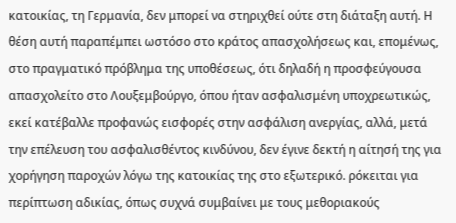κατοικίας, τη Γερμανία, δεν μπορεί να στηριχθεί ούτε στη διάταξη αυτή. Η θέση αυτή παραπέμπει ωστόσο στο κράτος απασχολήσεως και, επομένως, στο πραγματικό πρόβλημα της υποθέσεως, ότι δηλαδή η προσφεύγουσα απασχολείτο στο Λουξεμβούργο, όπου ήταν ασφαλισμένη υποχρεωτικώς, εκεί κατέβαλλε προφανώς εισφορές στην ασφάλιση ανεργίας, αλλά, μετά την επέλευση του ασφαλισθέντος κινδύνου, δεν έγινε δεκτή η αίτησή της για χορήγηση παροχών λόγω της κατοικίας της στο εξωτερικό. ρόκειται για περίπτωση αδικίας, όπως συχνά συμβαίνει με τους μεθοριακούς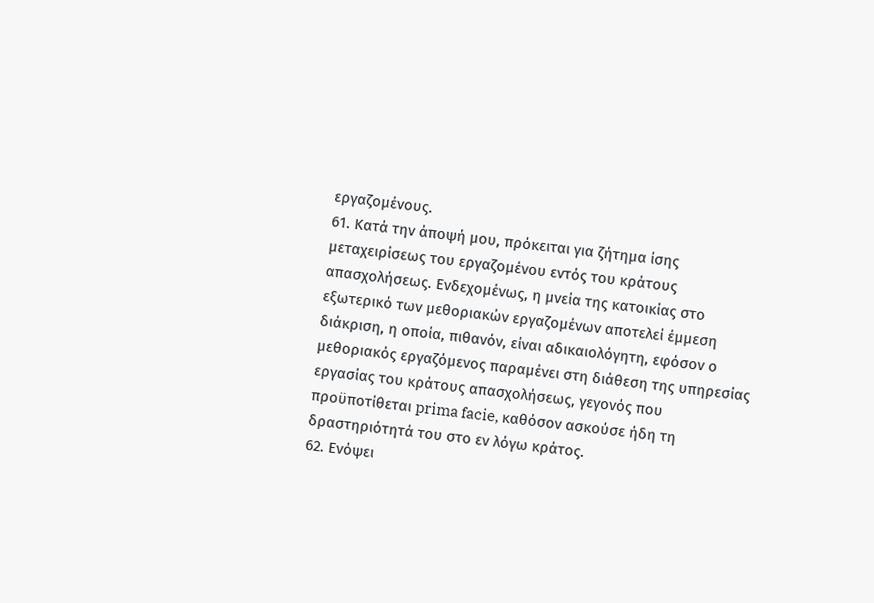εργαζομένους.
61. Κατά την άποψή μου, πρόκειται για ζήτημα ίσης μεταχειρίσεως του εργαζομένου εντός του κράτους απασχολήσεως. Ενδεχομένως, η μνεία της κατοικίας στο εξωτερικό των μεθοριακών εργαζομένων αποτελεί έμμεση διάκριση, η οποία, πιθανόν, είναι αδικαιολόγητη, εφόσον ο μεθοριακός εργαζόμενος παραμένει στη διάθεση της υπηρεσίας εργασίας του κράτους απασχολήσεως, γεγονός που προϋποτίθεται prima facie, καθόσον ασκούσε ήδη τη δραστηριότητά του στο εν λόγω κράτος.
62. Ενόψει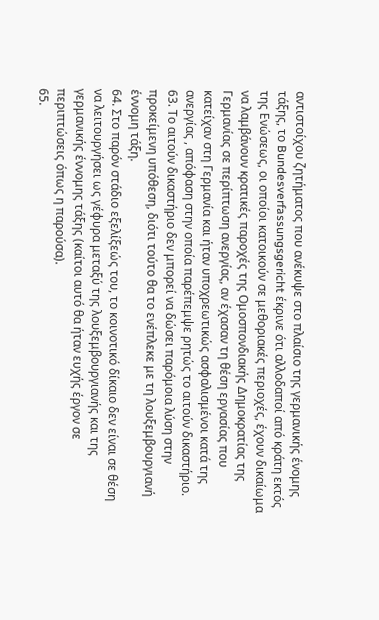αντιστοίχου ζητήματος που ανέκυψε στο πλαίσιο της γερμανικής ένομης τάξης, το Bundesverfassungsgericht έκρινε ότι αλλοδαποί από κράτη εκτός της Ενώσεως, οι οποίοι κατοικούν σε μεθοριακές περιοχές, έχουν δικαίωμα να λαμβάνουν κρατικές παροχές της Ομοσπονδιακής Δημοκρατίας της Γερμανίας σε περίπτωση ανεργίας, αν έχασαν τη θέση εργασίας που κατείχαν στη Γερμανία και ήταν υποχρεωτικώς ασφαλισμένοι κατά της ανεργίας , απόφαση στην οποία παρέπεμψε ρητώς το αιτούν δικαστήριο.
63. Το αιτούν δικαστήριο δεν μπορεί να δώσει παρόμοια λύση στην προκείμενη υπόθεση, διότι τούτο θα το ενέπλεκε με τη λουξεμβουργιανή έννομη τάξη.
64. Στο παρόν στάδιο εξελίξεώς του, το κοινοτικό δίκαιο δεν είναι σε θέση να λειτουργήσει ως γέφυρα μεταξύ της λουξεμβουργιανής και της γερμανικής έννομης τάξης (καίτοι αυτό θα ήταν ευχής έργον σε περιπτώσεις όπως η παρούσα).
65.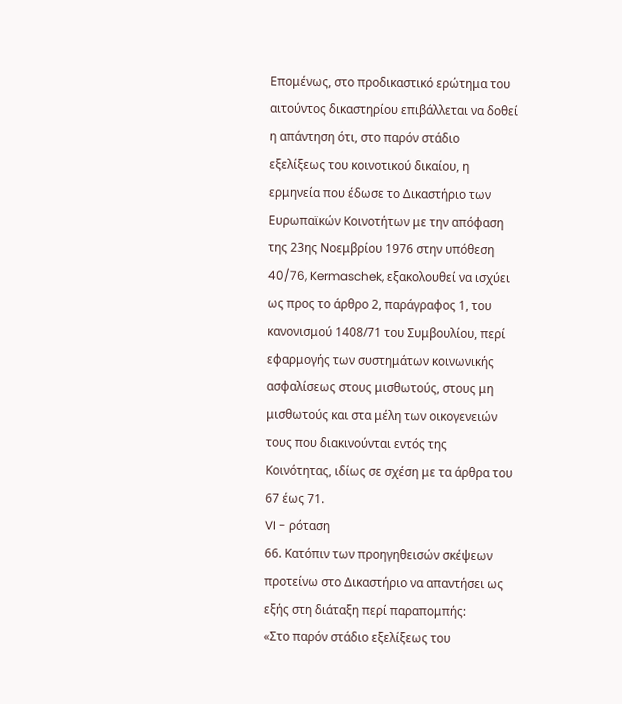Επομένως, στο προδικαστικό ερώτημα του αιτούντος δικαστηρίου επιβάλλεται να δοθεί η απάντηση ότι, στο παρόν στάδιο εξελίξεως του κοινοτικού δικαίου, η ερμηνεία που έδωσε το Δικαστήριο των Ευρωπαϊκών Κοινοτήτων με την απόφαση της 23ης Νοεμβρίου 1976 στην υπόθεση 40/76, Kermaschek, εξακολουθεί να ισχύει ως προς το άρθρο 2, παράγραφος 1, του κανονισμού 1408/71 του Συμβουλίου, περί εφαρμογής των συστημάτων κοινωνικής ασφαλίσεως στους μισθωτούς, στους μη μισθωτούς και στα μέλη των οικογενειών τους που διακινούνται εντός της Κοινότητας, ιδίως σε σχέση με τα άρθρα του 67 έως 71.
VI - ρόταση
66. Κατόπιν των προηγηθεισών σκέψεων προτείνω στο Δικαστήριο να απαντήσει ως εξής στη διάταξη περί παραπομπής:
«Στο παρόν στάδιο εξελίξεως του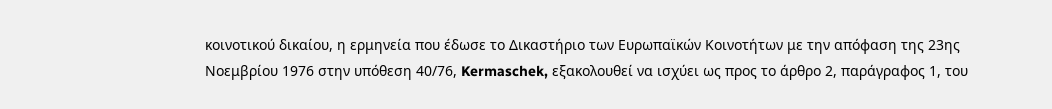κοινοτικού δικαίου, η ερμηνεία που έδωσε το Δικαστήριο των Ευρωπαϊκών Κοινοτήτων με την απόφαση της 23ης Νοεμβρίου 1976 στην υπόθεση 40/76, Kermaschek, εξακολουθεί να ισχύει ως προς το άρθρο 2, παράγραφος 1, του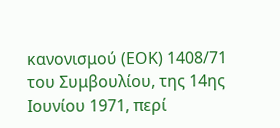κανονισμού (ΕΟΚ) 1408/71 του Συμβουλίου, της 14ης Ιουνίου 1971, περί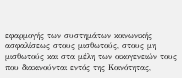εφαρμογής των συστημάτων κοινωνικής ασφαλίσεως στους μισθωτούς, στους μη μισθωτούς και στα μέλη των οικογενειών τους που διακινούνται εντός της Κοινότητας,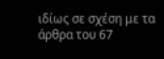ιδίως σε σχέση με τα άρθρα του 67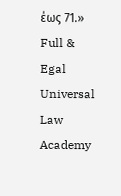έως 71.»
Full & Egal Universal Law Academy